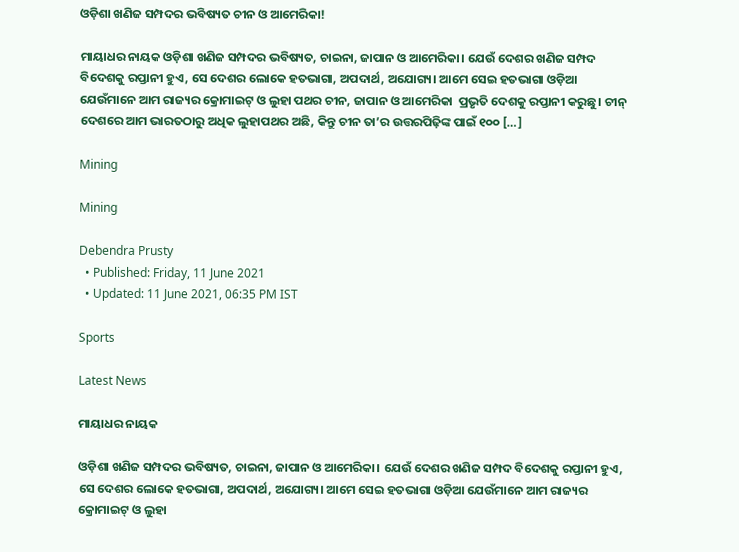ଓଡ଼ିଶା ଖଣିଜ ସମ୍ପଦର ଭବିଷ୍ୟତ ଚୀନ ଓ ଆମେରିକା!

ମାୟାଧର ନାୟକ ଓଡ଼ିଶା ଖଣିଜ ସମ୍ପଦର ଭବିଷ୍ୟତ, ଚାଇନା, ଜାପାନ ଓ ଆମେରିକା। ଯେଉଁ ଦେଶର ଖଣିଜ ସମ୍ପଦ ବିଦେଶକୁ ରପ୍ତାନୀ ହୁଏ, ସେ ଦେଶର ଲୋକେ ହତଭାଗା, ଅପଦାର୍ଥ, ଅଯୋଗ୍ୟ। ଆମେ ସେଇ ହତଭାଗା ଓଡ଼ିଆ ଯେଉଁମାନେ ଆମ ରାଜ୍ୟର କ୍ରୋମାଇଟ୍‌ ଓ ଲୁହା ପଥର ଚୀନ, ଜାପାନ ଓ ଆମେରିକା  ପ୍ରଭୃତି ଦେଶକୁ ରପ୍ତାନୀ କରୁଛୁ। ଚୀନ୍ ଦେଶରେ ଆମ ଭାରତଠାରୁ ଅଧିକ ଲୁହାପଥର ଅଛି, କିନ୍ତୁ ଚୀନ ତା’ର ଉତ୍ତରପିଢ଼ିଙ୍କ ପାଇଁ ୧୦୦ […]

Mining

Mining

Debendra Prusty
  • Published: Friday, 11 June 2021
  • Updated: 11 June 2021, 06:35 PM IST

Sports

Latest News

ମାୟାଧର ନାୟକ

ଓଡ଼ିଶା ଖଣିଜ ସମ୍ପଦର ଭବିଷ୍ୟତ, ଚାଇନା, ଜାପାନ ଓ ଆମେରିକା। ଯେଉଁ ଦେଶର ଖଣିଜ ସମ୍ପଦ ବିଦେଶକୁ ରପ୍ତାନୀ ହୁଏ, ସେ ଦେଶର ଲୋକେ ହତଭାଗା, ଅପଦାର୍ଥ, ଅଯୋଗ୍ୟ। ଆମେ ସେଇ ହତଭାଗା ଓଡ଼ିଆ ଯେଉଁମାନେ ଆମ ରାଜ୍ୟର କ୍ରୋମାଇଟ୍‌ ଓ ଲୁହା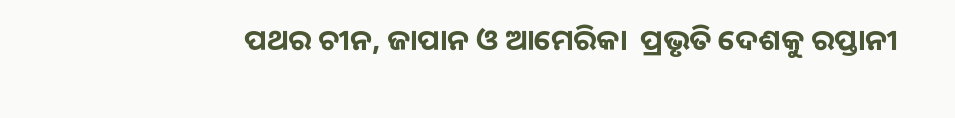ପଥର ଚୀନ, ଜାପାନ ଓ ଆମେରିକା  ପ୍ରଭୃତି ଦେଶକୁ ରପ୍ତାନୀ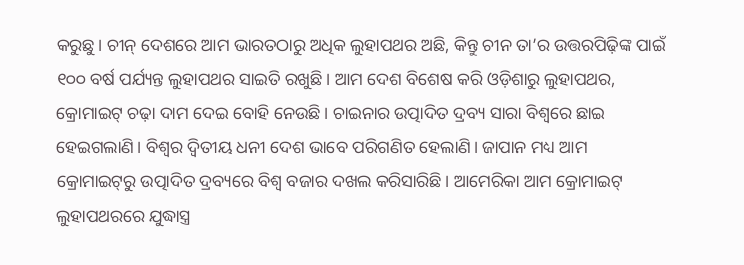କରୁଛୁ। ଚୀନ୍ ଦେଶରେ ଆମ ଭାରତଠାରୁ ଅଧିକ ଲୁହାପଥର ଅଛି, କିନ୍ତୁ ଚୀନ ତା’ର ଉତ୍ତରପିଢ଼ିଙ୍କ ପାଇଁ ୧୦୦ ବର୍ଷ ପର୍ଯ୍ୟନ୍ତ ଲୁହାପଥର ସାଇତି ରଖୁଛି। ଆମ ଦେଶ ବିଶେଷ କରି ଓଡ଼ିଶାରୁ ଲୁହାପଥର, କ୍ରୋମାଇଟ୍ ଚଢ଼ା ଦାମ ଦେଇ ବୋହି ନେଉଛି। ଚାଇନାର ଉତ୍ପାଦିତ ଦ୍ରବ୍ୟ ସାରା ବିଶ୍ୱରେ ଛାଇ ହେଇଗଲାଣି। ବିଶ୍ୱର ଦ୍ୱିତୀୟ ଧନୀ ଦେଶ ଭାବେ ପରିଗଣିତ ହେଲାଣି। ଜାପାନ ମଧ୍ୟ ଆମ କ୍ରୋମାଇଟ୍‌ରୁ ଉତ୍ପାଦିତ ଦ୍ରବ୍ୟରେ ବିଶ୍ୱ ବଜାର ଦଖଲ କରିସାରିଛି। ଆମେରିକା ଆମ କ୍ରୋମାଇଟ୍ ଲୁହାପଥରରେ ଯୁଦ୍ଧାସ୍ତ୍ର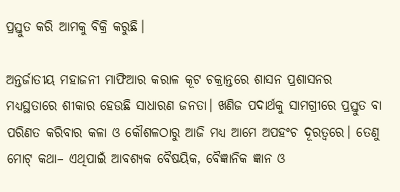ପ୍ରସ୍ତୁତ କରି ଆମକୁ ବିକ୍ରି କରୁଛି।

ଅନ୍ତର୍ଜାତୀୟ ମହାଜନୀ ମାଫିଆର କରାଳ କୂଟ ଚକ୍ରାନ୍ତରେ ଶାସନ ପ୍ରଶାସନର ମଧ୍ୟସ୍ଥତାରେ ଶୀକାର ହେଉଛି ସାଧାରଣ ଜନତା। ଖଣିଜ ପଦାର୍ଥକୁ ସାମଗ୍ରୀରେ ପ୍ରସ୍ତୁତ ବା ପରିଣତ କରିବାର କଳା ଓ କୌଶଳଠାରୁ ଆଜି ମଧ୍ୟ ଆମେ ଅପହଂଚ ଦୂରତ୍ୱରେ। ତେଣୁ ମୋଟ୍ କଥା– ଏଥିପାଇଁ ଆବଶ୍ୟକ ବୈଷୟିକ, ବୈଜ୍ଞାନିକ ଜ୍ଞାନ ଓ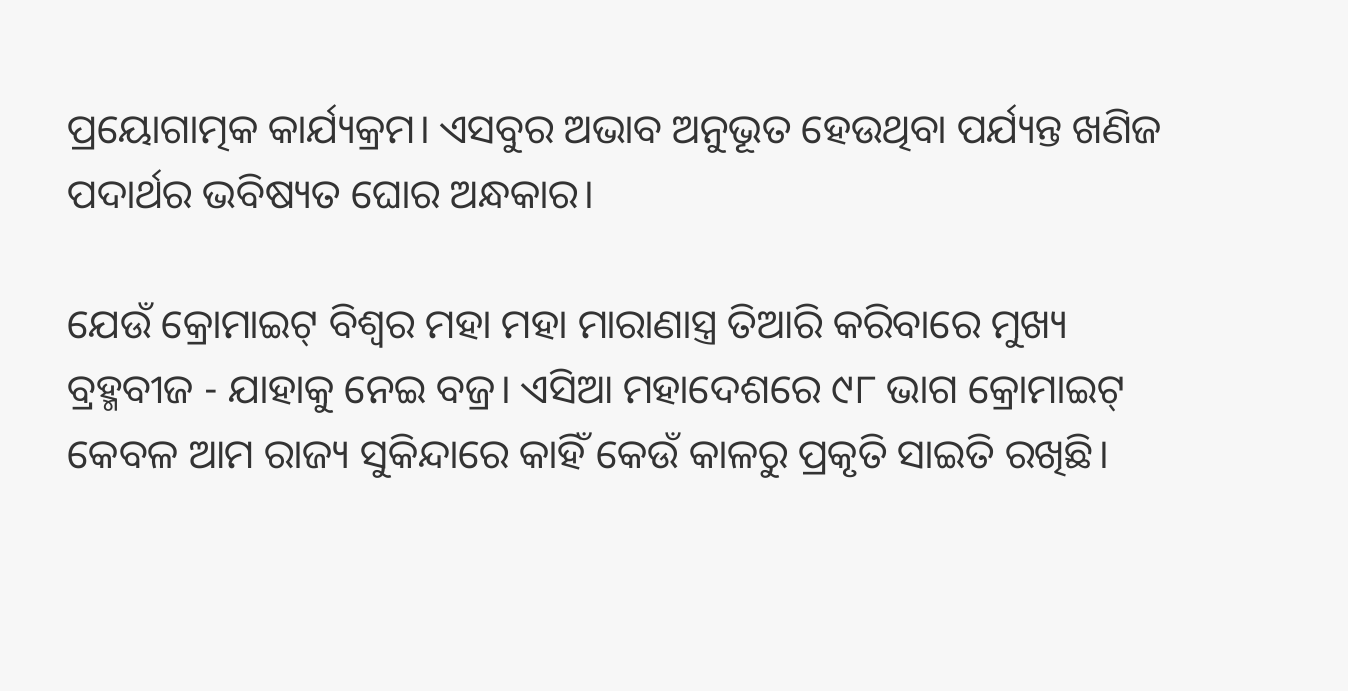ପ୍ରୟୋଗାତ୍ମକ କାର୍ଯ୍ୟକ୍ରମ। ଏସବୁର ଅଭାବ ଅନୁଭୂତ ହେଉଥିବା ପର୍ଯ୍ୟନ୍ତ ଖଣିଜ ପଦାର୍ଥର ଭବିଷ୍ୟତ ଘୋର ଅନ୍ଧକାର।

ଯେଉଁ କ୍ରୋମାଇଟ୍ ବିଶ୍ୱର ମହା ମହା ମାରାଣାସ୍ତ୍ର ତିଆରି କରିବାରେ ମୁଖ୍ୟ ବ୍ରହ୍ମବୀଜ - ଯାହାକୁ ନେଇ ବଜ୍ର। ଏସିଆ ମହାଦେଶରେ ୯୮ ଭାଗ କ୍ରୋମାଇଟ୍ କେବଳ ଆମ ରାଜ୍ୟ ସୁକିନ୍ଦାରେ କାହିଁ କେଉଁ କାଳରୁ ପ୍ରକୃତି ସାଇତି ରଖିଛି।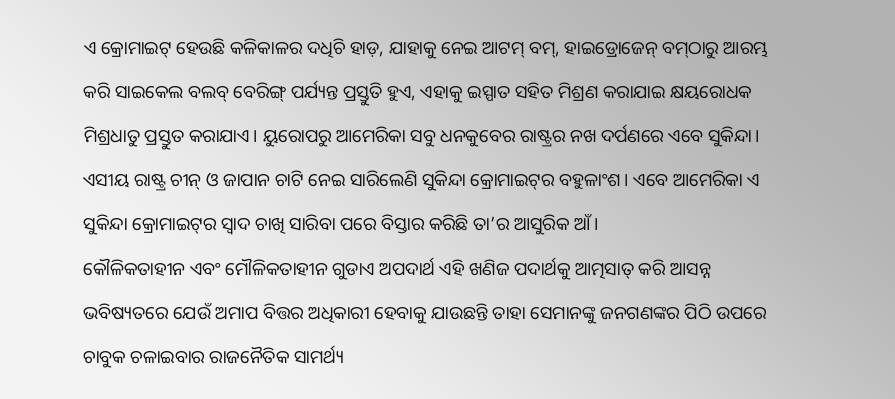ଏ କ୍ରୋମାଇଟ୍ ହେଉଛି କଳିକାଳର ଦଧିଚି ହାଡ଼, ଯାହାକୁ ନେଇ ଆଟମ୍ ବମ୍‌, ହାଇଡ୍ରୋଜେନ୍ ବମ୍‌ଠାରୁ ଆରମ୍ଭ କରି ସାଇକେଲ ବଲବ୍ ବେରିଙ୍ଗ୍ ପର୍ଯ୍ୟନ୍ତ ପ୍ରସ୍ତୁତି ହୁଏ, ଏହାକୁ ଇସ୍ପାତ ସହିତ ମିଶ୍ରଣ କରାଯାଇ କ୍ଷୟରୋଧକ ମିଶ୍ରଧାତୁ ପ୍ରସ୍ତୁତ କରାଯାଏ। ୟୁରୋପରୁ ଆମେରିକା ସବୁ ଧନକୁବେର ରାଷ୍ଟ୍ରର ନଖ ଦର୍ପଣରେ ଏବେ ସୁକିନ୍ଦା। ଏସୀୟ ରାଷ୍ଟ୍ର ଚୀନ୍ ଓ ଜାପାନ ଚାଟି ନେଇ ସାରିଲେଣି ସୁକିନ୍ଦା କ୍ରୋମାଇଟ୍‌ର ବହୁଳାଂଶ। ଏବେ ଆମେରିକା ଏ ସୁକିନ୍ଦା କ୍ରୋମାଇଟ୍‌ର ସ୍ୱାଦ ଚାଖି ସାରିବା ପରେ ବିସ୍ତାର କରିଛି ତା’ର ଆସୁରିକ ଆଁ।
କୌଳିକତାହୀନ ଏବଂ ମୌଳିକତାହୀନ ଗୁଡାଏ ଅପଦାର୍ଥ ଏହି ଖଣିଜ ପଦାର୍ଥକୁ ଆତ୍ମସାତ୍ କରି ଆସନ୍ନ ଭବିଷ୍ୟତରେ ଯେଉଁ ଅମାପ ବିତ୍ତର ଅଧିକାରୀ ହେବାକୁ ଯାଉଛନ୍ତି ତାହା ସେମାନଙ୍କୁ ଜନଗଣଙ୍କର ପିଠି ଉପରେ ଚାବୁକ ଚଳାଇବାର ରାଜନୈତିକ ସାମର୍ଥ୍ୟ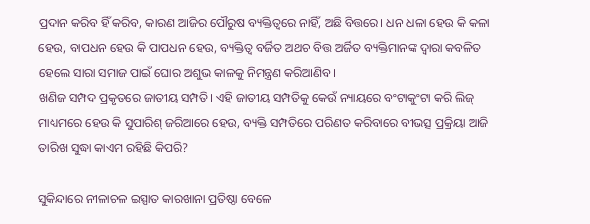ପ୍ରଦାନ କରିବ ହିଁ କରିବ, କାରଣ ଆଜିର ପୌରୁଷ ବ୍ୟକ୍ତିତ୍ୱରେ ନାହିଁ, ଅଛି ବିତ୍ତରେ। ଧନ ଧଳା ହେଉ କି କଳା ହେଉ, ବାପଧନ ହେଉ କି ପାପଧନ ହେଉ, ବ୍ୟକ୍ତିତ୍ୱ ବର୍ଜିତ ଅଥଚ ବିତ୍ତ ଅର୍ଜିତ ବ୍ୟକ୍ତିମାନଙ୍କ ଦ୍ୱାରା କବଳିତ ହେଲେ ସାରା ସମାଜ ପାଇଁ ଘୋର ଅଶୁଭ କାଳକୁ ନିମନ୍ତ୍ରଣ କରିଆଣିବ।
ଖଣିଜ ସମ୍ପଦ ପ୍ରକୃତରେ ଜାତୀୟ ସମ୍ପତି। ଏହି ଜାତୀୟ ସମ୍ପତିକୁ କେଉଁ ନ୍ୟାୟରେ ବଂଟାକୁଂଟା କରି ଲିଜ୍ ମାଧ୍ୟମରେ ହେଉ କି ସୁପାରିଶ୍ ଜରିଆରେ ହେଉ, ବ୍ୟକ୍ତି ସମ୍ପତିରେ ପରିଣତ କରିବାରେ ବୀଭତ୍ସ ପ୍ରକ୍ରିୟା ଆଜି ତାରିଖ ସୁଦ୍ଧା କାଏମ ରହିଛି କିପରି?

ସୁକିନ୍ଦାରେ ନୀଳାଚଳ ଇସ୍ପାତ କାରଖାନା ପ୍ରତିଷ୍ଠା ବେଳେ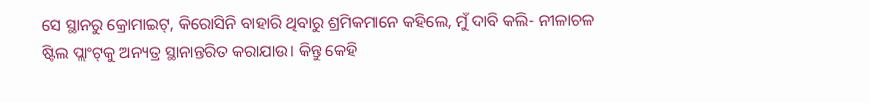ସେ ସ୍ଥାନରୁ କ୍ରୋମାଇଟ୍‌, କିରୋସିନି ବାହାରି ଥିବାରୁ ଶ୍ରମିକମାନେ କହିଲେ, ମୁଁ ଦାବି କଲି- ନୀଳାଚଳ ଷ୍ଟିଲ ପ୍ଲାଂଟ୍‌କୁ ଅନ୍ୟତ୍ର ସ୍ଥାନାନ୍ତରିତ କରାଯାଉ। କିନ୍ତୁ କେହି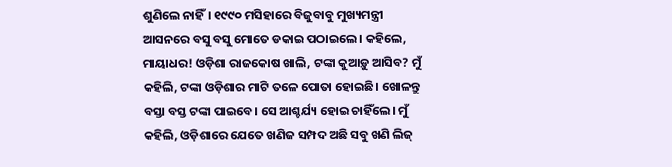ଶୁଣିଲେ ନାହିଁ। ୧୯୯୦ ମସିହାରେ ବିଜୁବାବୁ ମୁଖ୍ୟମନ୍ତ୍ରୀ ଆସନରେ ବସୁ ବସୁ ମୋତେ ଡକାଇ ପଠାଇଲେ। କହିଲେ, ମାୟାଧର! ଓଡ଼ିଶା ରାଜକୋଷ ଖାଲି, ଟଙ୍କା କୁଆଡ଼ୁ ଆସିବ? ମୁଁ କହିଲି, ଟଙ୍କା ଓଡ଼ିଶାର ମାଟି ତଳେ ପୋତା ହୋଇଛି। ଖୋଳନ୍ତୁ ବସ୍ତା ବସ୍ତ ଟଙ୍କା ପାଇବେ। ସେ ଆଶ୍ଚର୍ଯ୍ୟ ହୋଇ ଚାହିଁଲେ। ମୁଁ କହିଲି, ଓଡ଼ିଶାରେ ଯେତେ ଖଣିଜ ସମ୍ପଦ ଅଛି ସବୁ ଖଣି ଲିଜ୍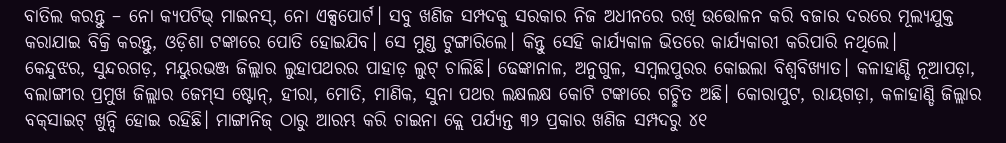ବାତିଲ କରନ୍ତୁ – ନୋ କ୍ୟପଟିଭ୍ ମାଇନସ୍‌, ନୋ ଏକ୍ସପୋର୍ଟ। ସବୁ ଖଣିଜ ସମ୍ପଦକୁ ସରକାର ନିଜ ଅଧୀନରେ ରଖି ଉତ୍ତୋଳନ କରି ବଜାର ଦରରେ ମୂଲ୍ୟଯୁକ୍ତ କରାଯାଇ ବିକ୍ରି କରନ୍ତୁ, ଓଡ଼ିଶା ଟଙ୍କାରେ ପୋତି ହୋଇଯିବ। ସେ ମୁଣ୍ଡ ଟୁଙ୍ଗାରିଲେ। କିନ୍ତୁ ସେହି କାର୍ଯ୍ୟକାଳ ଭିତରେ କାର୍ଯ୍ୟକାରୀ କରିପାରି ନଥିଲେ।
କେନ୍ଦୁଝର, ସୁନ୍ଦରଗଡ଼, ମୟୁରଭଞ୍ଜ ଜିଲ୍ଲାର ଲୁହାପଥରର ପାହାଡ଼ ଲୁଟ୍ ଚାଲିଛି। ଢେଙ୍କାନାଳ, ଅନୁଗୁଳ, ସମ୍ବଲପୁରର କୋଇଲା ବିଶ୍ୱବିଖ୍ୟାତ। କଳାହାଣ୍ଡି ନୂଆପଡ଼ା, ବଲାଙ୍ଗୀର ପ୍ରମୁଖ ଜିଲ୍ଲାର ଜେମ୍‌ସ ଷ୍ଟୋନ୍‌, ହୀରା, ମୋତି, ମାଣିକ, ସୁନା ପଥର ଲକ୍ଷଲକ୍ଷ କୋଟି ଟଙ୍କାରେ ଗଚ୍ଛିତ ଅଛି। କୋରାପୁଟ, ରାୟଗଡ଼ା, କଳାହାଣ୍ଡି ଜିଲ୍ଲାର ବକ୍‌ସାଇଟ୍ ଖୁନ୍ଦି ହୋଇ ରହିଛି। ମାଙ୍ଗାନିଜ୍ ଠାରୁ ଆରମ୍ଭ କରି ଚାଇନା କ୍ଲେ ପର୍ଯ୍ୟନ୍ତ ୩୨ ପ୍ରକାର ଖଣିଜ ସମ୍ପଦରୁ ୪୧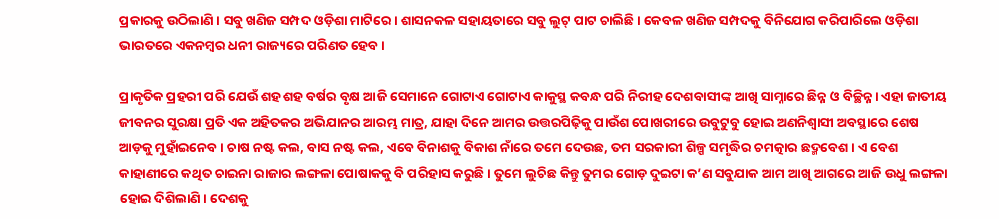ପ୍ରକାରକୁ ଉଠିଲାଣି। ସବୁ ଖଣିଜ ସମ୍ପଦ ଓଡ଼ିଶା ମାଟିରେ। ଶାସନକଳ ସହାୟତାରେ ସବୁ ଲୁଟ୍ ପାଟ ଚାଲିଛି। କେବଳ ଖଣିଜ ସମ୍ପଦକୁ ବିନିଯୋଗ କରିପାରିଲେ ଓଡ଼ିଶା ଭାରତରେ ଏକନମ୍ବର ଧନୀ ରାଜ୍ୟରେ ପରିଣତ ହେବ।

ପ୍ରାକୃତିକ ପ୍ରହରୀ ପରି ଯେଉଁ ଶହ ଶହ ବର୍ଷର ବୃକ୍ଷ ଆଜି ସେମାନେ ଗୋଟାଏ ଗୋଟାଏ କାକୁସ୍ଥ କବନ୍ଧ ପରି ନିରୀହ ଦେଶବାସୀଙ୍କ ଆଖି ସାମ୍ନାରେ ଛିନ୍ନ ଓ ବିଚ୍ଛିନ୍ନ। ଏହା ଜାତୀୟ ଜୀବନର ସୁରକ୍ଷା ପ୍ରତି ଏକ ଅହିତକର ଅଭିଯାନର ଆରମ୍ଭ ମାତ୍ର, ଯାହା ଦିନେ ଆମର ଉତ୍ତରପିଢ଼ିକୁ ପାଉଁଶ ପୋଖରୀରେ ଉବୁଟୁବୁ ହୋଇ ଅଣନିଶ୍ୱାସୀ ଅବସ୍ଥାରେ ଶେଷ ଆଡ଼କୁ ମୁହାଁଇନେବ। ଚାଷ ନଷ୍ଟ କଲ, ବାସ ନଷ୍ଟ କଲ, ଏବେ ବିନାଶକୁ ବିକାଶ ନାଁରେ ତମେ ଦେଉଛ, ତମ ସରକାରୀ ଶିଳ୍ପ ସମୃଦ୍ଧିର ଚମତ୍କାର ଛଦ୍ମବେଶ। ଏ ବେଶ କାହାଣୀରେ କଥିତ ଚାଇନା ରାଜାର ଲଙ୍ଗଳା ପୋଷାକକୁ ବି ପରିହାସ କରୁଛି। ତୁମେ ଲୁଚିଛ କିନ୍ତୁ ତୁମର ଗୋଡ଼ ଦୁଇଟା କ’ଣ ସବୁଯାକ ଆମ ଆଖି ଆଗରେ ଆଜି ଉଧୁ ଲଙ୍ଗଳା ହୋଇ ଦିଶିଲାଣି। ଦେଶକୁ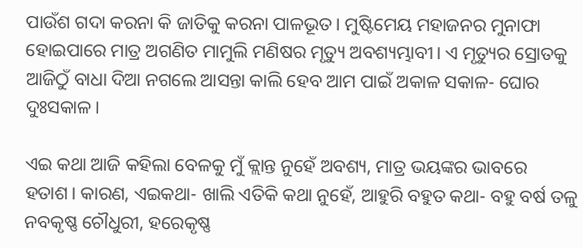ପାଉଁଶ ଗଦା କରନା କି ଜାତିକୁ କରନା ପାଳଭୂତ। ମୁଷ୍ଟିମେୟ ମହାଜନର ମୁନାଫା ହୋଇପାରେ ମାତ୍ର ଅଗଣିତ ମାମୁଲି ମଣିଷର ମୃତ୍ୟୁ ଅବଶ୍ୟମ୍ଭାବୀ। ଏ ମୃତ୍ୟୁର ସ୍ରୋତକୁ ଆଜିଠୁଁ ବାଧା ଦିଆ ନଗଲେ ଆସନ୍ତା କାଲି ହେବ ଆମ ପାଇଁ ଅକାଳ ସକାଳ- ଘୋର ଦୁଃସକାଳ।

ଏଇ କଥା ଆଜି କହିଲା ବେଳକୁ ମୁଁ କ୍ଲାନ୍ତ ନୁହେଁ ଅବଶ୍ୟ, ମାତ୍ର ଭୟଙ୍କର ଭାବରେ ହତାଶ। କାରଣ, ଏଇକଥା- ଖାଲି ଏତିକି କଥା ନୁହେଁ, ଆହୁରି ବହୁତ କଥା- ବହୁ ବର୍ଷ ତଳୁ ନବକୃଷ୍ଣ ଚୌଧୁରୀ, ହରେକୃଷ୍ଣ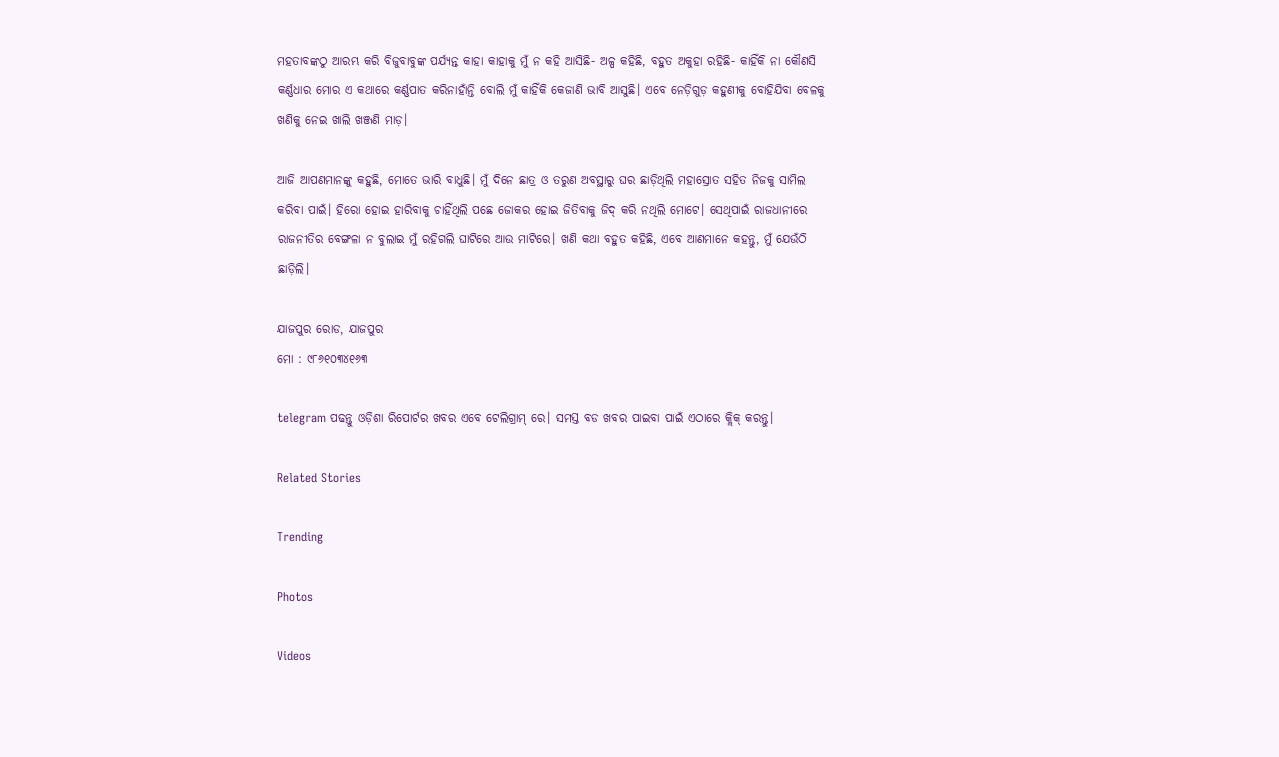ମହତାବଙ୍କଠୁ ଆରମ୍ଭ କରି ବିଜୁବାବୁଙ୍କ ପର୍ଯ୍ୟନ୍ତ କାହା କାହାକୁ ମୁଁ ନ କହି ଆସିଛି- ଅଳ୍ପ କହିଛି, ବହୁତ ଅକୁହା ରହିଛି- କାହିଁକି ନା କୌଣସି କର୍ଣ୍ଣଧାର ମୋର ଏ କଥାରେ କର୍ଣ୍ଣପାତ କରିନାହାଁନ୍ତି ବୋଲି ମୁଁ କାହିଁକି କେଜାଣି ଭାବି ଆସୁଛି। ଏବେ ନେଡ଼ିଗୁଡ଼ କହୁଣୀକୁ ବୋହିଯିବା ବେଳକୁ ଖଣିକୁ ନେଇ ଖାଲି ଖଞ୍ଜଣି ମାଡ଼।

ଆଜି ଆପଣମାନଙ୍କୁ କହୁଛି, ମୋତେ ଭାରି ବାଧୁଛି। ମୁଁ ଦିନେ ଛାତ୍ର ଓ ତରୁଣ ଅବସ୍ଥାରୁ ଘର ଛାଡ଼ିଥିଲି ମହାସ୍ରୋତ ସହିତ ନିଜକୁ ସାମିଲ କରିବା ପାଇଁ। ହିରୋ ହୋଇ ହାରିବାକୁ ଚାହିଁଥିଲି ପଛେ ଜୋକର ହୋଇ ଜିତିବାକୁ ଜିଦ୍ କରି ନଥିଲି ମୋଟେ। ସେଥିପାଇଁ ରାଜଧାନୀରେ ରାଜନୀତିର ବେଙ୍ଗଳା ନ ବୁଲାଇ ମୁଁ ରହିଗଲି ଘାଟିରେ ଆଉ ମାଟିରେ। ଖଣି କଥା ବହୁତ କହିଛି, ଏବେ ଆଣମାନେ କହନ୍ତୁ, ମୁଁ ଯେଉଁଠି ଛାଡ଼ିଲି।

ଯାଜପୁର ରୋଡ, ଯାଜପୁର
ମୋ : ୯୮୬୧୦୩୪୧୬୩

telegram ପଢନ୍ତୁ ଓଡ଼ିଶା ରିପୋର୍ଟର ଖବର ଏବେ ଟେଲିଗ୍ରାମ୍ ରେ। ସମସ୍ତ ବଡ ଖବର ପାଇବା ପାଇଁ ଏଠାରେ କ୍ଲିକ୍ କରନ୍ତୁ।

Related Stories

Trending

Photos

Videos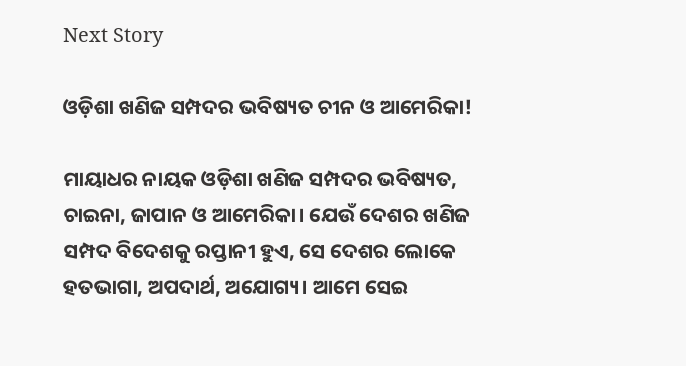Next Story

ଓଡ଼ିଶା ଖଣିଜ ସମ୍ପଦର ଭବିଷ୍ୟତ ଚୀନ ଓ ଆମେରିକା!

ମାୟାଧର ନାୟକ ଓଡ଼ିଶା ଖଣିଜ ସମ୍ପଦର ଭବିଷ୍ୟତ, ଚାଇନା, ଜାପାନ ଓ ଆମେରିକା। ଯେଉଁ ଦେଶର ଖଣିଜ ସମ୍ପଦ ବିଦେଶକୁ ରପ୍ତାନୀ ହୁଏ, ସେ ଦେଶର ଲୋକେ ହତଭାଗା, ଅପଦାର୍ଥ, ଅଯୋଗ୍ୟ। ଆମେ ସେଇ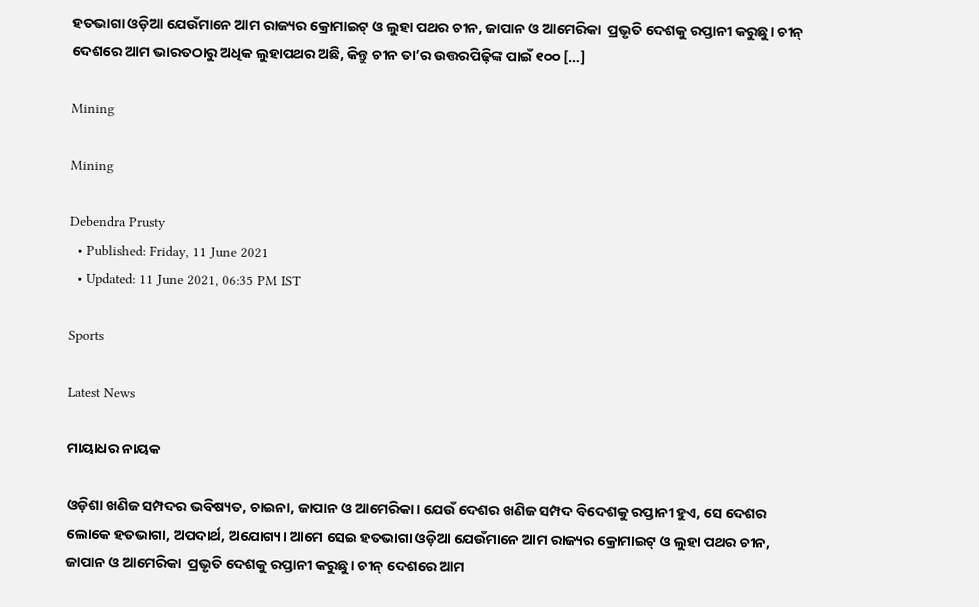ହତଭାଗା ଓଡ଼ିଆ ଯେଉଁମାନେ ଆମ ରାଜ୍ୟର କ୍ରୋମାଇଟ୍‌ ଓ ଲୁହା ପଥର ଚୀନ, ଜାପାନ ଓ ଆମେରିକା  ପ୍ରଭୃତି ଦେଶକୁ ରପ୍ତାନୀ କରୁଛୁ। ଚୀନ୍ ଦେଶରେ ଆମ ଭାରତଠାରୁ ଅଧିକ ଲୁହାପଥର ଅଛି, କିନ୍ତୁ ଚୀନ ତା’ର ଉତ୍ତରପିଢ଼ିଙ୍କ ପାଇଁ ୧୦୦ […]

Mining

Mining

Debendra Prusty
  • Published: Friday, 11 June 2021
  • Updated: 11 June 2021, 06:35 PM IST

Sports

Latest News

ମାୟାଧର ନାୟକ

ଓଡ଼ିଶା ଖଣିଜ ସମ୍ପଦର ଭବିଷ୍ୟତ, ଚାଇନା, ଜାପାନ ଓ ଆମେରିକା। ଯେଉଁ ଦେଶର ଖଣିଜ ସମ୍ପଦ ବିଦେଶକୁ ରପ୍ତାନୀ ହୁଏ, ସେ ଦେଶର ଲୋକେ ହତଭାଗା, ଅପଦାର୍ଥ, ଅଯୋଗ୍ୟ। ଆମେ ସେଇ ହତଭାଗା ଓଡ଼ିଆ ଯେଉଁମାନେ ଆମ ରାଜ୍ୟର କ୍ରୋମାଇଟ୍‌ ଓ ଲୁହା ପଥର ଚୀନ, ଜାପାନ ଓ ଆମେରିକା  ପ୍ରଭୃତି ଦେଶକୁ ରପ୍ତାନୀ କରୁଛୁ। ଚୀନ୍ ଦେଶରେ ଆମ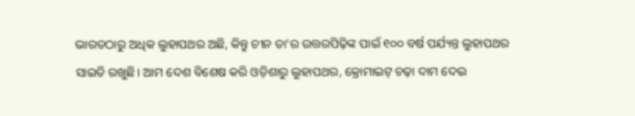ଭାରତଠାରୁ ଅଧିକ ଲୁହାପଥର ଅଛି, କିନ୍ତୁ ଚୀନ ତା’ର ଉତ୍ତରପିଢ଼ିଙ୍କ ପାଇଁ ୧୦୦ ବର୍ଷ ପର୍ଯ୍ୟନ୍ତ ଲୁହାପଥର ସାଇତି ରଖୁଛି। ଆମ ଦେଶ ବିଶେଷ କରି ଓଡ଼ିଶାରୁ ଲୁହାପଥର, କ୍ରୋମାଇଟ୍ ଚଢ଼ା ଦାମ ଦେଇ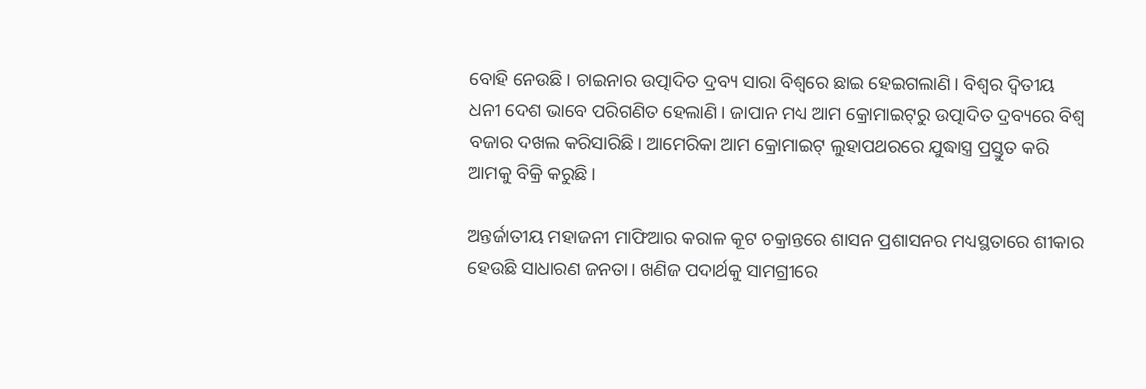ବୋହି ନେଉଛି। ଚାଇନାର ଉତ୍ପାଦିତ ଦ୍ରବ୍ୟ ସାରା ବିଶ୍ୱରେ ଛାଇ ହେଇଗଲାଣି। ବିଶ୍ୱର ଦ୍ୱିତୀୟ ଧନୀ ଦେଶ ଭାବେ ପରିଗଣିତ ହେଲାଣି। ଜାପାନ ମଧ୍ୟ ଆମ କ୍ରୋମାଇଟ୍‌ରୁ ଉତ୍ପାଦିତ ଦ୍ରବ୍ୟରେ ବିଶ୍ୱ ବଜାର ଦଖଲ କରିସାରିଛି। ଆମେରିକା ଆମ କ୍ରୋମାଇଟ୍ ଲୁହାପଥରରେ ଯୁଦ୍ଧାସ୍ତ୍ର ପ୍ରସ୍ତୁତ କରି ଆମକୁ ବିକ୍ରି କରୁଛି।

ଅନ୍ତର୍ଜାତୀୟ ମହାଜନୀ ମାଫିଆର କରାଳ କୂଟ ଚକ୍ରାନ୍ତରେ ଶାସନ ପ୍ରଶାସନର ମଧ୍ୟସ୍ଥତାରେ ଶୀକାର ହେଉଛି ସାଧାରଣ ଜନତା। ଖଣିଜ ପଦାର୍ଥକୁ ସାମଗ୍ରୀରେ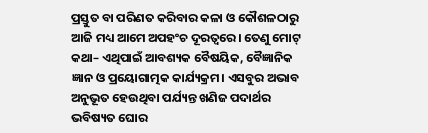ପ୍ରସ୍ତୁତ ବା ପରିଣତ କରିବାର କଳା ଓ କୌଶଳଠାରୁ ଆଜି ମଧ୍ୟ ଆମେ ଅପହଂଚ ଦୂରତ୍ୱରେ। ତେଣୁ ମୋଟ୍ କଥା– ଏଥିପାଇଁ ଆବଶ୍ୟକ ବୈଷୟିକ, ବୈଜ୍ଞାନିକ ଜ୍ଞାନ ଓ ପ୍ରୟୋଗାତ୍ମକ କାର୍ଯ୍ୟକ୍ରମ। ଏସବୁର ଅଭାବ ଅନୁଭୂତ ହେଉଥିବା ପର୍ଯ୍ୟନ୍ତ ଖଣିଜ ପଦାର୍ଥର ଭବିଷ୍ୟତ ଘୋର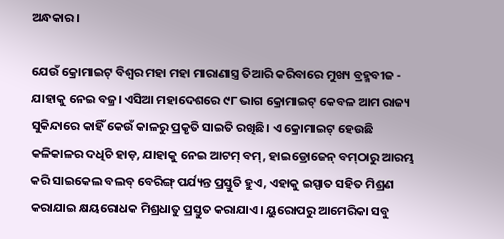ଅନ୍ଧକାର।

ଯେଉଁ କ୍ରୋମାଇଟ୍ ବିଶ୍ୱର ମହା ମହା ମାରାଣାସ୍ତ୍ର ତିଆରି କରିବାରେ ମୁଖ୍ୟ ବ୍ରହ୍ମବୀଜ - ଯାହାକୁ ନେଇ ବଜ୍ର। ଏସିଆ ମହାଦେଶରେ ୯୮ ଭାଗ କ୍ରୋମାଇଟ୍ କେବଳ ଆମ ରାଜ୍ୟ ସୁକିନ୍ଦାରେ କାହିଁ କେଉଁ କାଳରୁ ପ୍ରକୃତି ସାଇତି ରଖିଛି। ଏ କ୍ରୋମାଇଟ୍ ହେଉଛି କଳିକାଳର ଦଧିଚି ହାଡ଼, ଯାହାକୁ ନେଇ ଆଟମ୍ ବମ୍‌, ହାଇଡ୍ରୋଜେନ୍ ବମ୍‌ଠାରୁ ଆରମ୍ଭ କରି ସାଇକେଲ ବଲବ୍ ବେରିଙ୍ଗ୍ ପର୍ଯ୍ୟନ୍ତ ପ୍ରସ୍ତୁତି ହୁଏ, ଏହାକୁ ଇସ୍ପାତ ସହିତ ମିଶ୍ରଣ କରାଯାଇ କ୍ଷୟରୋଧକ ମିଶ୍ରଧାତୁ ପ୍ରସ୍ତୁତ କରାଯାଏ। ୟୁରୋପରୁ ଆମେରିକା ସବୁ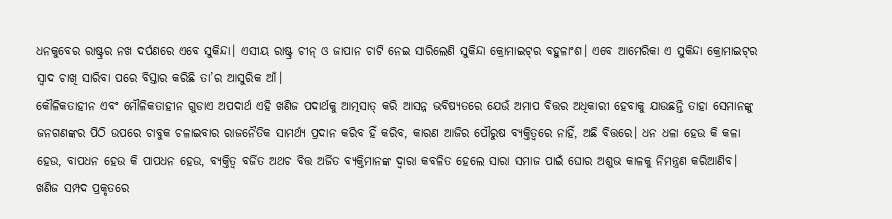ଧନକୁବେର ରାଷ୍ଟ୍ରର ନଖ ଦର୍ପଣରେ ଏବେ ସୁକିନ୍ଦା। ଏସୀୟ ରାଷ୍ଟ୍ର ଚୀନ୍ ଓ ଜାପାନ ଚାଟି ନେଇ ସାରିଲେଣି ସୁକିନ୍ଦା କ୍ରୋମାଇଟ୍‌ର ବହୁଳାଂଶ। ଏବେ ଆମେରିକା ଏ ସୁକିନ୍ଦା କ୍ରୋମାଇଟ୍‌ର ସ୍ୱାଦ ଚାଖି ସାରିବା ପରେ ବିସ୍ତାର କରିଛି ତା’ର ଆସୁରିକ ଆଁ।
କୌଳିକତାହୀନ ଏବଂ ମୌଳିକତାହୀନ ଗୁଡାଏ ଅପଦାର୍ଥ ଏହି ଖଣିଜ ପଦାର୍ଥକୁ ଆତ୍ମସାତ୍ କରି ଆସନ୍ନ ଭବିଷ୍ୟତରେ ଯେଉଁ ଅମାପ ବିତ୍ତର ଅଧିକାରୀ ହେବାକୁ ଯାଉଛନ୍ତି ତାହା ସେମାନଙ୍କୁ ଜନଗଣଙ୍କର ପିଠି ଉପରେ ଚାବୁକ ଚଳାଇବାର ରାଜନୈତିକ ସାମର୍ଥ୍ୟ ପ୍ରଦାନ କରିବ ହିଁ କରିବ, କାରଣ ଆଜିର ପୌରୁଷ ବ୍ୟକ୍ତିତ୍ୱରେ ନାହିଁ, ଅଛି ବିତ୍ତରେ। ଧନ ଧଳା ହେଉ କି କଳା ହେଉ, ବାପଧନ ହେଉ କି ପାପଧନ ହେଉ, ବ୍ୟକ୍ତିତ୍ୱ ବର୍ଜିତ ଅଥଚ ବିତ୍ତ ଅର୍ଜିତ ବ୍ୟକ୍ତିମାନଙ୍କ ଦ୍ୱାରା କବଳିତ ହେଲେ ସାରା ସମାଜ ପାଇଁ ଘୋର ଅଶୁଭ କାଳକୁ ନିମନ୍ତ୍ରଣ କରିଆଣିବ।
ଖଣିଜ ସମ୍ପଦ ପ୍ରକୃତରେ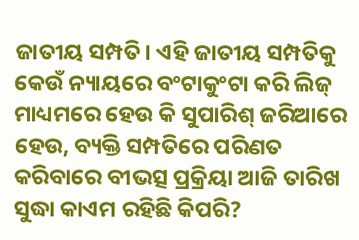ଜାତୀୟ ସମ୍ପତି। ଏହି ଜାତୀୟ ସମ୍ପତିକୁ କେଉଁ ନ୍ୟାୟରେ ବଂଟାକୁଂଟା କରି ଲିଜ୍ ମାଧ୍ୟମରେ ହେଉ କି ସୁପାରିଶ୍ ଜରିଆରେ ହେଉ, ବ୍ୟକ୍ତି ସମ୍ପତିରେ ପରିଣତ କରିବାରେ ବୀଭତ୍ସ ପ୍ରକ୍ରିୟା ଆଜି ତାରିଖ ସୁଦ୍ଧା କାଏମ ରହିଛି କିପରି?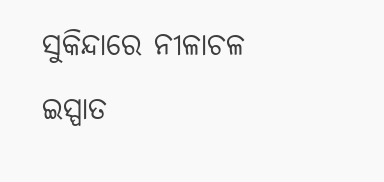ସୁକିନ୍ଦାରେ ନୀଳାଚଳ ଇସ୍ପାତ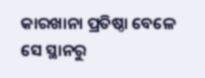କାରଖାନା ପ୍ରତିଷ୍ଠା ବେଳେ ସେ ସ୍ଥାନରୁ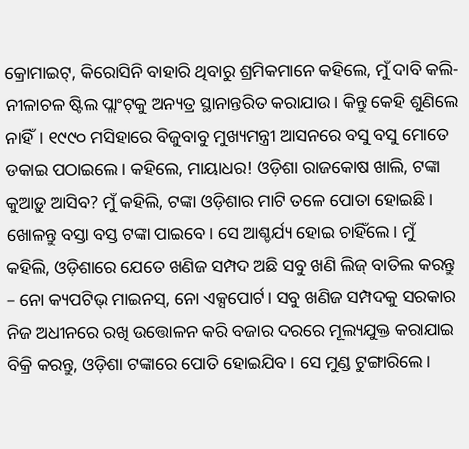କ୍ରୋମାଇଟ୍‌, କିରୋସିନି ବାହାରି ଥିବାରୁ ଶ୍ରମିକମାନେ କହିଲେ, ମୁଁ ଦାବି କଲି- ନୀଳାଚଳ ଷ୍ଟିଲ ପ୍ଲାଂଟ୍‌କୁ ଅନ୍ୟତ୍ର ସ୍ଥାନାନ୍ତରିତ କରାଯାଉ। କିନ୍ତୁ କେହି ଶୁଣିଲେ ନାହିଁ। ୧୯୯୦ ମସିହାରେ ବିଜୁବାବୁ ମୁଖ୍ୟମନ୍ତ୍ରୀ ଆସନରେ ବସୁ ବସୁ ମୋତେ ଡକାଇ ପଠାଇଲେ। କହିଲେ, ମାୟାଧର! ଓଡ଼ିଶା ରାଜକୋଷ ଖାଲି, ଟଙ୍କା କୁଆଡ଼ୁ ଆସିବ? ମୁଁ କହିଲି, ଟଙ୍କା ଓଡ଼ିଶାର ମାଟି ତଳେ ପୋତା ହୋଇଛି। ଖୋଳନ୍ତୁ ବସ୍ତା ବସ୍ତ ଟଙ୍କା ପାଇବେ। ସେ ଆଶ୍ଚର୍ଯ୍ୟ ହୋଇ ଚାହିଁଲେ। ମୁଁ କହିଲି, ଓଡ଼ିଶାରେ ଯେତେ ଖଣିଜ ସମ୍ପଦ ଅଛି ସବୁ ଖଣି ଲିଜ୍ ବାତିଲ କରନ୍ତୁ – ନୋ କ୍ୟପଟିଭ୍ ମାଇନସ୍‌, ନୋ ଏକ୍ସପୋର୍ଟ। ସବୁ ଖଣିଜ ସମ୍ପଦକୁ ସରକାର ନିଜ ଅଧୀନରେ ରଖି ଉତ୍ତୋଳନ କରି ବଜାର ଦରରେ ମୂଲ୍ୟଯୁକ୍ତ କରାଯାଇ ବିକ୍ରି କରନ୍ତୁ, ଓଡ଼ିଶା ଟଙ୍କାରେ ପୋତି ହୋଇଯିବ। ସେ ମୁଣ୍ଡ ଟୁଙ୍ଗାରିଲେ।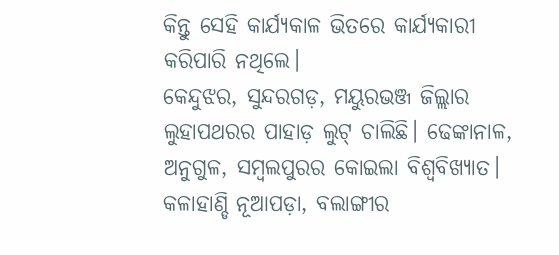କିନ୍ତୁ ସେହି କାର୍ଯ୍ୟକାଳ ଭିତରେ କାର୍ଯ୍ୟକାରୀ କରିପାରି ନଥିଲେ।
କେନ୍ଦୁଝର, ସୁନ୍ଦରଗଡ଼, ମୟୁରଭଞ୍ଜ ଜିଲ୍ଲାର ଲୁହାପଥରର ପାହାଡ଼ ଲୁଟ୍ ଚାଲିଛି। ଢେଙ୍କାନାଳ, ଅନୁଗୁଳ, ସମ୍ବଲପୁରର କୋଇଲା ବିଶ୍ୱବିଖ୍ୟାତ। କଳାହାଣ୍ଡି ନୂଆପଡ଼ା, ବଲାଙ୍ଗୀର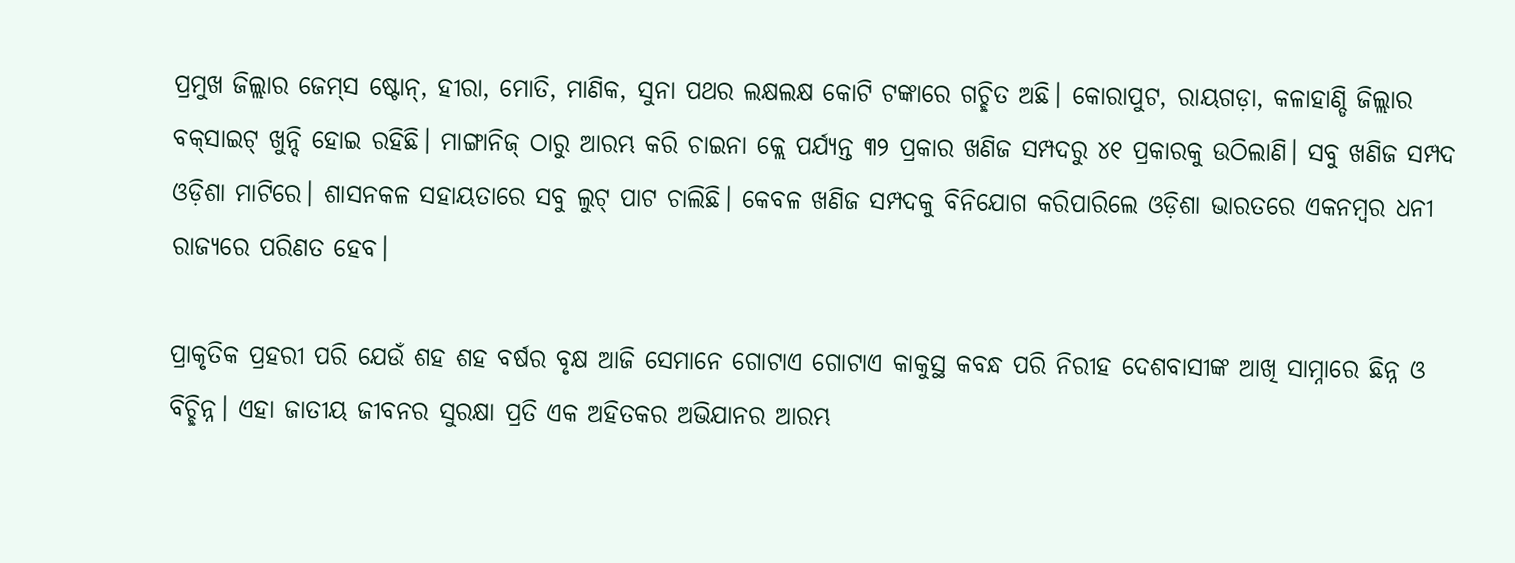ପ୍ରମୁଖ ଜିଲ୍ଲାର ଜେମ୍‌ସ ଷ୍ଟୋନ୍‌, ହୀରା, ମୋତି, ମାଣିକ, ସୁନା ପଥର ଲକ୍ଷଲକ୍ଷ କୋଟି ଟଙ୍କାରେ ଗଚ୍ଛିତ ଅଛି। କୋରାପୁଟ, ରାୟଗଡ଼ା, କଳାହାଣ୍ଡି ଜିଲ୍ଲାର ବକ୍‌ସାଇଟ୍ ଖୁନ୍ଦି ହୋଇ ରହିଛି। ମାଙ୍ଗାନିଜ୍ ଠାରୁ ଆରମ୍ଭ କରି ଚାଇନା କ୍ଲେ ପର୍ଯ୍ୟନ୍ତ ୩୨ ପ୍ରକାର ଖଣିଜ ସମ୍ପଦରୁ ୪୧ ପ୍ରକାରକୁ ଉଠିଲାଣି। ସବୁ ଖଣିଜ ସମ୍ପଦ ଓଡ଼ିଶା ମାଟିରେ। ଶାସନକଳ ସହାୟତାରେ ସବୁ ଲୁଟ୍ ପାଟ ଚାଲିଛି। କେବଳ ଖଣିଜ ସମ୍ପଦକୁ ବିନିଯୋଗ କରିପାରିଲେ ଓଡ଼ିଶା ଭାରତରେ ଏକନମ୍ବର ଧନୀ ରାଜ୍ୟରେ ପରିଣତ ହେବ।

ପ୍ରାକୃତିକ ପ୍ରହରୀ ପରି ଯେଉଁ ଶହ ଶହ ବର୍ଷର ବୃକ୍ଷ ଆଜି ସେମାନେ ଗୋଟାଏ ଗୋଟାଏ କାକୁସ୍ଥ କବନ୍ଧ ପରି ନିରୀହ ଦେଶବାସୀଙ୍କ ଆଖି ସାମ୍ନାରେ ଛିନ୍ନ ଓ ବିଚ୍ଛିନ୍ନ। ଏହା ଜାତୀୟ ଜୀବନର ସୁରକ୍ଷା ପ୍ରତି ଏକ ଅହିତକର ଅଭିଯାନର ଆରମ୍ଭ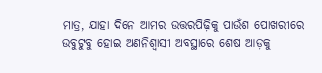ମାତ୍ର, ଯାହା ଦିନେ ଆମର ଉତ୍ତରପିଢ଼ିକୁ ପାଉଁଶ ପୋଖରୀରେ ଉବୁଟୁବୁ ହୋଇ ଅଣନିଶ୍ୱାସୀ ଅବସ୍ଥାରେ ଶେଷ ଆଡ଼କୁ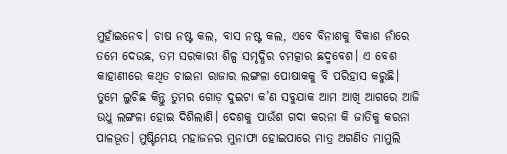ମୁହାଁଇନେବ। ଚାଷ ନଷ୍ଟ କଲ, ବାସ ନଷ୍ଟ କଲ, ଏବେ ବିନାଶକୁ ବିକାଶ ନାଁରେ ତମେ ଦେଉଛ, ତମ ସରକାରୀ ଶିଳ୍ପ ସମୃଦ୍ଧିର ଚମତ୍କାର ଛଦ୍ମବେଶ। ଏ ବେଶ କାହାଣୀରେ କଥିତ ଚାଇନା ରାଜାର ଲଙ୍ଗଳା ପୋଷାକକୁ ବି ପରିହାସ କରୁଛି। ତୁମେ ଲୁଚିଛ କିନ୍ତୁ ତୁମର ଗୋଡ଼ ଦୁଇଟା କ’ଣ ସବୁଯାକ ଆମ ଆଖି ଆଗରେ ଆଜି ଉଧୁ ଲଙ୍ଗଳା ହୋଇ ଦିଶିଲାଣି। ଦେଶକୁ ପାଉଁଶ ଗଦା କରନା କି ଜାତିକୁ କରନା ପାଳଭୂତ। ମୁଷ୍ଟିମେୟ ମହାଜନର ମୁନାଫା ହୋଇପାରେ ମାତ୍ର ଅଗଣିତ ମାମୁଲି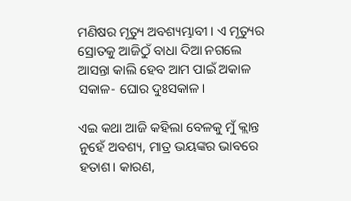ମଣିଷର ମୃତ୍ୟୁ ଅବଶ୍ୟମ୍ଭାବୀ। ଏ ମୃତ୍ୟୁର ସ୍ରୋତକୁ ଆଜିଠୁଁ ବାଧା ଦିଆ ନଗଲେ ଆସନ୍ତା କାଲି ହେବ ଆମ ପାଇଁ ଅକାଳ ସକାଳ- ଘୋର ଦୁଃସକାଳ।

ଏଇ କଥା ଆଜି କହିଲା ବେଳକୁ ମୁଁ କ୍ଲାନ୍ତ ନୁହେଁ ଅବଶ୍ୟ, ମାତ୍ର ଭୟଙ୍କର ଭାବରେ ହତାଶ। କାରଣ,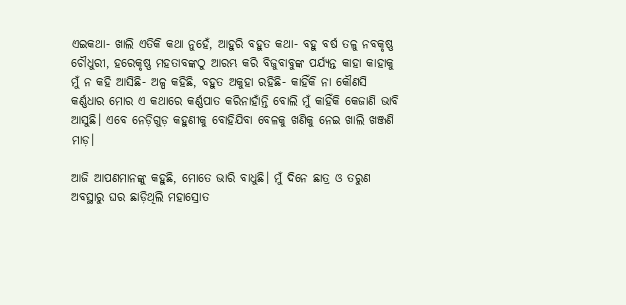ଏଇକଥା- ଖାଲି ଏତିକି କଥା ନୁହେଁ, ଆହୁରି ବହୁତ କଥା- ବହୁ ବର୍ଷ ତଳୁ ନବକୃଷ୍ଣ ଚୌଧୁରୀ, ହରେକୃଷ୍ଣ ମହତାବଙ୍କଠୁ ଆରମ୍ଭ କରି ବିଜୁବାବୁଙ୍କ ପର୍ଯ୍ୟନ୍ତ କାହା କାହାକୁ ମୁଁ ନ କହି ଆସିଛି- ଅଳ୍ପ କହିଛି, ବହୁତ ଅକୁହା ରହିଛି- କାହିଁକି ନା କୌଣସି କର୍ଣ୍ଣଧାର ମୋର ଏ କଥାରେ କର୍ଣ୍ଣପାତ କରିନାହାଁନ୍ତି ବୋଲି ମୁଁ କାହିଁକି କେଜାଣି ଭାବି ଆସୁଛି। ଏବେ ନେଡ଼ିଗୁଡ଼ କହୁଣୀକୁ ବୋହିଯିବା ବେଳକୁ ଖଣିକୁ ନେଇ ଖାଲି ଖଞ୍ଜଣି ମାଡ଼।

ଆଜି ଆପଣମାନଙ୍କୁ କହୁଛି, ମୋତେ ଭାରି ବାଧୁଛି। ମୁଁ ଦିନେ ଛାତ୍ର ଓ ତରୁଣ ଅବସ୍ଥାରୁ ଘର ଛାଡ଼ିଥିଲି ମହାସ୍ରୋତ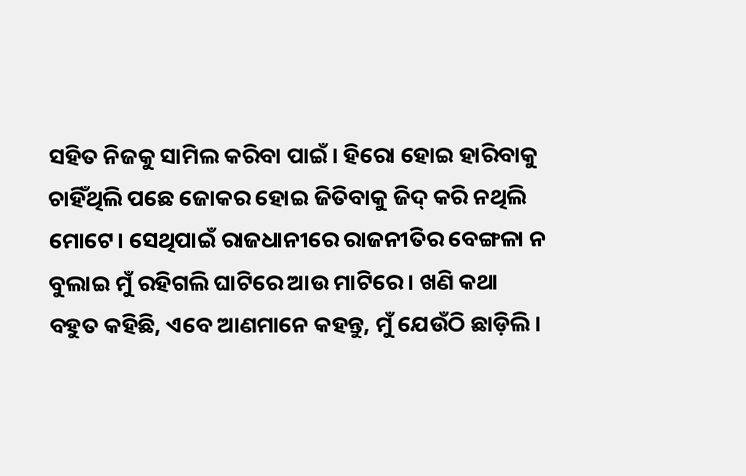ସହିତ ନିଜକୁ ସାମିଲ କରିବା ପାଇଁ। ହିରୋ ହୋଇ ହାରିବାକୁ ଚାହିଁଥିଲି ପଛେ ଜୋକର ହୋଇ ଜିତିବାକୁ ଜିଦ୍ କରି ନଥିଲି ମୋଟେ। ସେଥିପାଇଁ ରାଜଧାନୀରେ ରାଜନୀତିର ବେଙ୍ଗଳା ନ ବୁଲାଇ ମୁଁ ରହିଗଲି ଘାଟିରେ ଆଉ ମାଟିରେ। ଖଣି କଥା ବହୁତ କହିଛି, ଏବେ ଆଣମାନେ କହନ୍ତୁ, ମୁଁ ଯେଉଁଠି ଛାଡ଼ିଲି।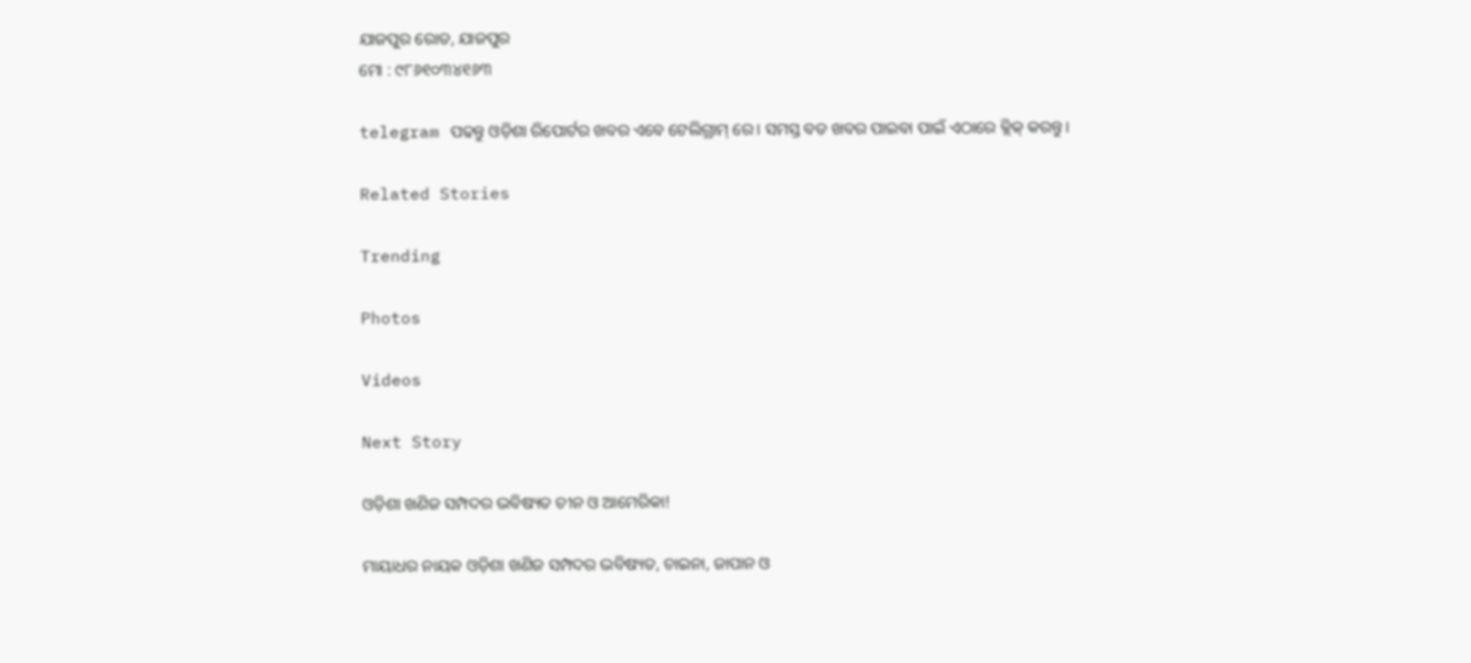ଯାଜପୁର ରୋଡ, ଯାଜପୁର
ମୋ : ୯୮୬୧୦୩୪୧୬୩

telegram ପଢନ୍ତୁ ଓଡ଼ିଶା ରିପୋର୍ଟର ଖବର ଏବେ ଟେଲିଗ୍ରାମ୍ ରେ। ସମସ୍ତ ବଡ ଖବର ପାଇବା ପାଇଁ ଏଠାରେ କ୍ଲିକ୍ କରନ୍ତୁ।

Related Stories

Trending

Photos

Videos

Next Story

ଓଡ଼ିଶା ଖଣିଜ ସମ୍ପଦର ଭବିଷ୍ୟତ ଚୀନ ଓ ଆମେରିକା!

ମାୟାଧର ନାୟକ ଓଡ଼ିଶା ଖଣିଜ ସମ୍ପଦର ଭବିଷ୍ୟତ, ଚାଇନା, ଜାପାନ ଓ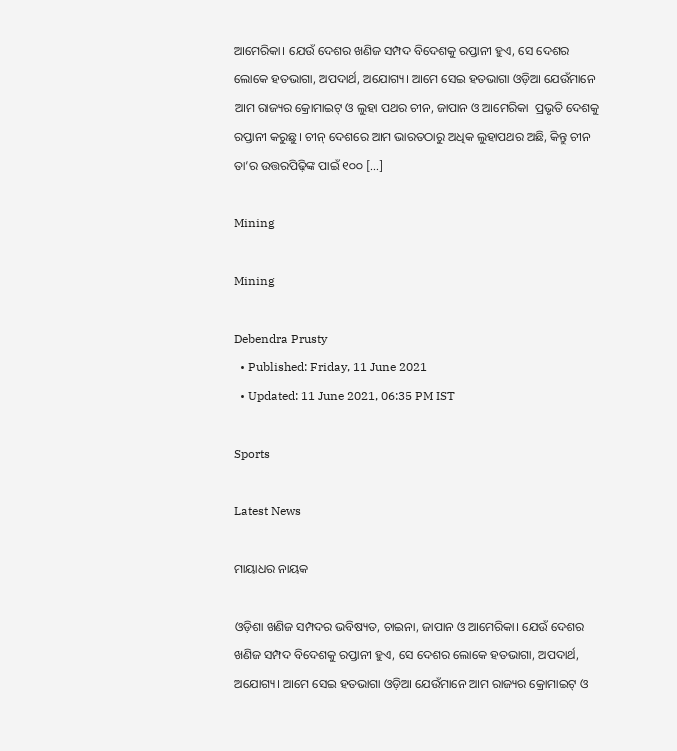ଆମେରିକା। ଯେଉଁ ଦେଶର ଖଣିଜ ସମ୍ପଦ ବିଦେଶକୁ ରପ୍ତାନୀ ହୁଏ, ସେ ଦେଶର ଲୋକେ ହତଭାଗା, ଅପଦାର୍ଥ, ଅଯୋଗ୍ୟ। ଆମେ ସେଇ ହତଭାଗା ଓଡ଼ିଆ ଯେଉଁମାନେ ଆମ ରାଜ୍ୟର କ୍ରୋମାଇଟ୍‌ ଓ ଲୁହା ପଥର ଚୀନ, ଜାପାନ ଓ ଆମେରିକା  ପ୍ରଭୃତି ଦେଶକୁ ରପ୍ତାନୀ କରୁଛୁ। ଚୀନ୍ ଦେଶରେ ଆମ ଭାରତଠାରୁ ଅଧିକ ଲୁହାପଥର ଅଛି, କିନ୍ତୁ ଚୀନ ତା’ର ଉତ୍ତରପିଢ଼ିଙ୍କ ପାଇଁ ୧୦୦ […]

Mining

Mining

Debendra Prusty
  • Published: Friday, 11 June 2021
  • Updated: 11 June 2021, 06:35 PM IST

Sports

Latest News

ମାୟାଧର ନାୟକ

ଓଡ଼ିଶା ଖଣିଜ ସମ୍ପଦର ଭବିଷ୍ୟତ, ଚାଇନା, ଜାପାନ ଓ ଆମେରିକା। ଯେଉଁ ଦେଶର ଖଣିଜ ସମ୍ପଦ ବିଦେଶକୁ ରପ୍ତାନୀ ହୁଏ, ସେ ଦେଶର ଲୋକେ ହତଭାଗା, ଅପଦାର୍ଥ, ଅଯୋଗ୍ୟ। ଆମେ ସେଇ ହତଭାଗା ଓଡ଼ିଆ ଯେଉଁମାନେ ଆମ ରାଜ୍ୟର କ୍ରୋମାଇଟ୍‌ ଓ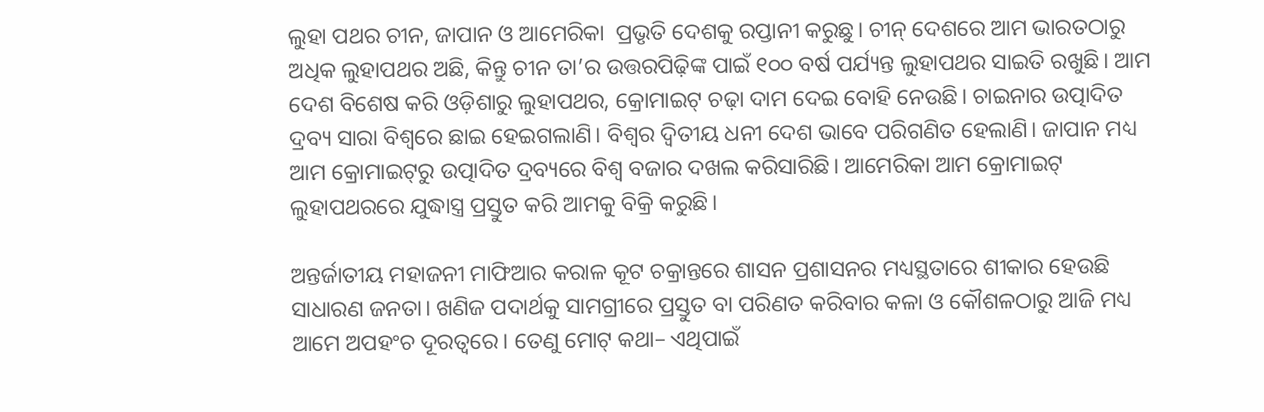ଲୁହା ପଥର ଚୀନ, ଜାପାନ ଓ ଆମେରିକା  ପ୍ରଭୃତି ଦେଶକୁ ରପ୍ତାନୀ କରୁଛୁ। ଚୀନ୍ ଦେଶରେ ଆମ ଭାରତଠାରୁ ଅଧିକ ଲୁହାପଥର ଅଛି, କିନ୍ତୁ ଚୀନ ତା’ର ଉତ୍ତରପିଢ଼ିଙ୍କ ପାଇଁ ୧୦୦ ବର୍ଷ ପର୍ଯ୍ୟନ୍ତ ଲୁହାପଥର ସାଇତି ରଖୁଛି। ଆମ ଦେଶ ବିଶେଷ କରି ଓଡ଼ିଶାରୁ ଲୁହାପଥର, କ୍ରୋମାଇଟ୍ ଚଢ଼ା ଦାମ ଦେଇ ବୋହି ନେଉଛି। ଚାଇନାର ଉତ୍ପାଦିତ ଦ୍ରବ୍ୟ ସାରା ବିଶ୍ୱରେ ଛାଇ ହେଇଗଲାଣି। ବିଶ୍ୱର ଦ୍ୱିତୀୟ ଧନୀ ଦେଶ ଭାବେ ପରିଗଣିତ ହେଲାଣି। ଜାପାନ ମଧ୍ୟ ଆମ କ୍ରୋମାଇଟ୍‌ରୁ ଉତ୍ପାଦିତ ଦ୍ରବ୍ୟରେ ବିଶ୍ୱ ବଜାର ଦଖଲ କରିସାରିଛି। ଆମେରିକା ଆମ କ୍ରୋମାଇଟ୍ ଲୁହାପଥରରେ ଯୁଦ୍ଧାସ୍ତ୍ର ପ୍ରସ୍ତୁତ କରି ଆମକୁ ବିକ୍ରି କରୁଛି।

ଅନ୍ତର୍ଜାତୀୟ ମହାଜନୀ ମାଫିଆର କରାଳ କୂଟ ଚକ୍ରାନ୍ତରେ ଶାସନ ପ୍ରଶାସନର ମଧ୍ୟସ୍ଥତାରେ ଶୀକାର ହେଉଛି ସାଧାରଣ ଜନତା। ଖଣିଜ ପଦାର୍ଥକୁ ସାମଗ୍ରୀରେ ପ୍ରସ୍ତୁତ ବା ପରିଣତ କରିବାର କଳା ଓ କୌଶଳଠାରୁ ଆଜି ମଧ୍ୟ ଆମେ ଅପହଂଚ ଦୂରତ୍ୱରେ। ତେଣୁ ମୋଟ୍ କଥା– ଏଥିପାଇଁ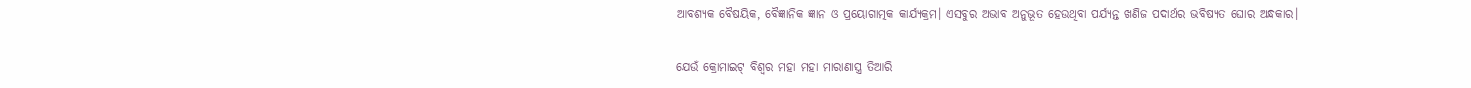ଆବଶ୍ୟକ ବୈଷୟିକ, ବୈଜ୍ଞାନିକ ଜ୍ଞାନ ଓ ପ୍ରୟୋଗାତ୍ମକ କାର୍ଯ୍ୟକ୍ରମ। ଏସବୁର ଅଭାବ ଅନୁଭୂତ ହେଉଥିବା ପର୍ଯ୍ୟନ୍ତ ଖଣିଜ ପଦାର୍ଥର ଭବିଷ୍ୟତ ଘୋର ଅନ୍ଧକାର।

ଯେଉଁ କ୍ରୋମାଇଟ୍ ବିଶ୍ୱର ମହା ମହା ମାରାଣାସ୍ତ୍ର ତିଆରି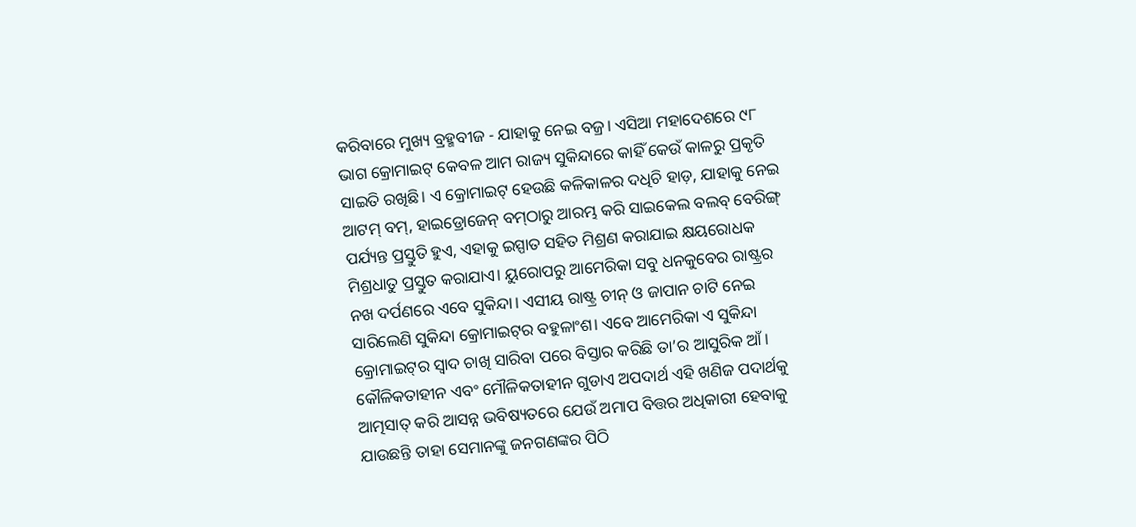କରିବାରେ ମୁଖ୍ୟ ବ୍ରହ୍ମବୀଜ - ଯାହାକୁ ନେଇ ବଜ୍ର। ଏସିଆ ମହାଦେଶରେ ୯୮ ଭାଗ କ୍ରୋମାଇଟ୍ କେବଳ ଆମ ରାଜ୍ୟ ସୁକିନ୍ଦାରେ କାହିଁ କେଉଁ କାଳରୁ ପ୍ରକୃତି ସାଇତି ରଖିଛି। ଏ କ୍ରୋମାଇଟ୍ ହେଉଛି କଳିକାଳର ଦଧିଚି ହାଡ଼, ଯାହାକୁ ନେଇ ଆଟମ୍ ବମ୍‌, ହାଇଡ୍ରୋଜେନ୍ ବମ୍‌ଠାରୁ ଆରମ୍ଭ କରି ସାଇକେଲ ବଲବ୍ ବେରିଙ୍ଗ୍ ପର୍ଯ୍ୟନ୍ତ ପ୍ରସ୍ତୁତି ହୁଏ, ଏହାକୁ ଇସ୍ପାତ ସହିତ ମିଶ୍ରଣ କରାଯାଇ କ୍ଷୟରୋଧକ ମିଶ୍ରଧାତୁ ପ୍ରସ୍ତୁତ କରାଯାଏ। ୟୁରୋପରୁ ଆମେରିକା ସବୁ ଧନକୁବେର ରାଷ୍ଟ୍ରର ନଖ ଦର୍ପଣରେ ଏବେ ସୁକିନ୍ଦା। ଏସୀୟ ରାଷ୍ଟ୍ର ଚୀନ୍ ଓ ଜାପାନ ଚାଟି ନେଇ ସାରିଲେଣି ସୁକିନ୍ଦା କ୍ରୋମାଇଟ୍‌ର ବହୁଳାଂଶ। ଏବେ ଆମେରିକା ଏ ସୁକିନ୍ଦା କ୍ରୋମାଇଟ୍‌ର ସ୍ୱାଦ ଚାଖି ସାରିବା ପରେ ବିସ୍ତାର କରିଛି ତା’ର ଆସୁରିକ ଆଁ।
କୌଳିକତାହୀନ ଏବଂ ମୌଳିକତାହୀନ ଗୁଡାଏ ଅପଦାର୍ଥ ଏହି ଖଣିଜ ପଦାର୍ଥକୁ ଆତ୍ମସାତ୍ କରି ଆସନ୍ନ ଭବିଷ୍ୟତରେ ଯେଉଁ ଅମାପ ବିତ୍ତର ଅଧିକାରୀ ହେବାକୁ ଯାଉଛନ୍ତି ତାହା ସେମାନଙ୍କୁ ଜନଗଣଙ୍କର ପିଠି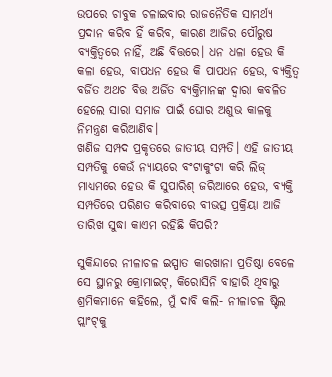ଉପରେ ଚାବୁକ ଚଳାଇବାର ରାଜନୈତିକ ସାମର୍ଥ୍ୟ ପ୍ରଦାନ କରିବ ହିଁ କରିବ, କାରଣ ଆଜିର ପୌରୁଷ ବ୍ୟକ୍ତିତ୍ୱରେ ନାହିଁ, ଅଛି ବିତ୍ତରେ। ଧନ ଧଳା ହେଉ କି କଳା ହେଉ, ବାପଧନ ହେଉ କି ପାପଧନ ହେଉ, ବ୍ୟକ୍ତିତ୍ୱ ବର୍ଜିତ ଅଥଚ ବିତ୍ତ ଅର୍ଜିତ ବ୍ୟକ୍ତିମାନଙ୍କ ଦ୍ୱାରା କବଳିତ ହେଲେ ସାରା ସମାଜ ପାଇଁ ଘୋର ଅଶୁଭ କାଳକୁ ନିମନ୍ତ୍ରଣ କରିଆଣିବ।
ଖଣିଜ ସମ୍ପଦ ପ୍ରକୃତରେ ଜାତୀୟ ସମ୍ପତି। ଏହି ଜାତୀୟ ସମ୍ପତିକୁ କେଉଁ ନ୍ୟାୟରେ ବଂଟାକୁଂଟା କରି ଲିଜ୍ ମାଧ୍ୟମରେ ହେଉ କି ସୁପାରିଶ୍ ଜରିଆରେ ହେଉ, ବ୍ୟକ୍ତି ସମ୍ପତିରେ ପରିଣତ କରିବାରେ ବୀଭତ୍ସ ପ୍ରକ୍ରିୟା ଆଜି ତାରିଖ ସୁଦ୍ଧା କାଏମ ରହିଛି କିପରି?

ସୁକିନ୍ଦାରେ ନୀଳାଚଳ ଇସ୍ପାତ କାରଖାନା ପ୍ରତିଷ୍ଠା ବେଳେ ସେ ସ୍ଥାନରୁ କ୍ରୋମାଇଟ୍‌, କିରୋସିନି ବାହାରି ଥିବାରୁ ଶ୍ରମିକମାନେ କହିଲେ, ମୁଁ ଦାବି କଲି- ନୀଳାଚଳ ଷ୍ଟିଲ ପ୍ଲାଂଟ୍‌କୁ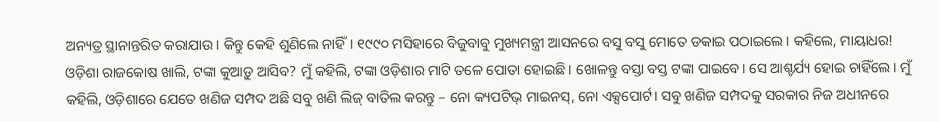ଅନ୍ୟତ୍ର ସ୍ଥାନାନ୍ତରିତ କରାଯାଉ। କିନ୍ତୁ କେହି ଶୁଣିଲେ ନାହିଁ। ୧୯୯୦ ମସିହାରେ ବିଜୁବାବୁ ମୁଖ୍ୟମନ୍ତ୍ରୀ ଆସନରେ ବସୁ ବସୁ ମୋତେ ଡକାଇ ପଠାଇଲେ। କହିଲେ, ମାୟାଧର! ଓଡ଼ିଶା ରାଜକୋଷ ଖାଲି, ଟଙ୍କା କୁଆଡ଼ୁ ଆସିବ? ମୁଁ କହିଲି, ଟଙ୍କା ଓଡ଼ିଶାର ମାଟି ତଳେ ପୋତା ହୋଇଛି। ଖୋଳନ୍ତୁ ବସ୍ତା ବସ୍ତ ଟଙ୍କା ପାଇବେ। ସେ ଆଶ୍ଚର୍ଯ୍ୟ ହୋଇ ଚାହିଁଲେ। ମୁଁ କହିଲି, ଓଡ଼ିଶାରେ ଯେତେ ଖଣିଜ ସମ୍ପଦ ଅଛି ସବୁ ଖଣି ଲିଜ୍ ବାତିଲ କରନ୍ତୁ – ନୋ କ୍ୟପଟିଭ୍ ମାଇନସ୍‌, ନୋ ଏକ୍ସପୋର୍ଟ। ସବୁ ଖଣିଜ ସମ୍ପଦକୁ ସରକାର ନିଜ ଅଧୀନରେ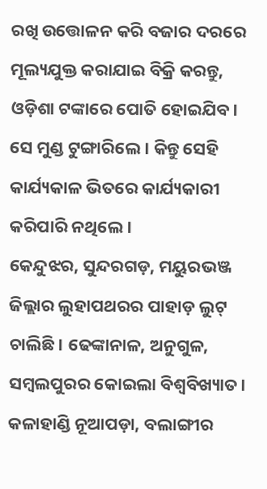ରଖି ଉତ୍ତୋଳନ କରି ବଜାର ଦରରେ ମୂଲ୍ୟଯୁକ୍ତ କରାଯାଇ ବିକ୍ରି କରନ୍ତୁ, ଓଡ଼ିଶା ଟଙ୍କାରେ ପୋତି ହୋଇଯିବ। ସେ ମୁଣ୍ଡ ଟୁଙ୍ଗାରିଲେ। କିନ୍ତୁ ସେହି କାର୍ଯ୍ୟକାଳ ଭିତରେ କାର୍ଯ୍ୟକାରୀ କରିପାରି ନଥିଲେ।
କେନ୍ଦୁଝର, ସୁନ୍ଦରଗଡ଼, ମୟୁରଭଞ୍ଜ ଜିଲ୍ଲାର ଲୁହାପଥରର ପାହାଡ଼ ଲୁଟ୍ ଚାଲିଛି। ଢେଙ୍କାନାଳ, ଅନୁଗୁଳ, ସମ୍ବଲପୁରର କୋଇଲା ବିଶ୍ୱବିଖ୍ୟାତ। କଳାହାଣ୍ଡି ନୂଆପଡ଼ା, ବଲାଙ୍ଗୀର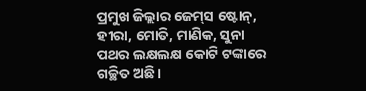ପ୍ରମୁଖ ଜିଲ୍ଲାର ଜେମ୍‌ସ ଷ୍ଟୋନ୍‌, ହୀରା, ମୋତି, ମାଣିକ, ସୁନା ପଥର ଲକ୍ଷଲକ୍ଷ କୋଟି ଟଙ୍କାରେ ଗଚ୍ଛିତ ଅଛି।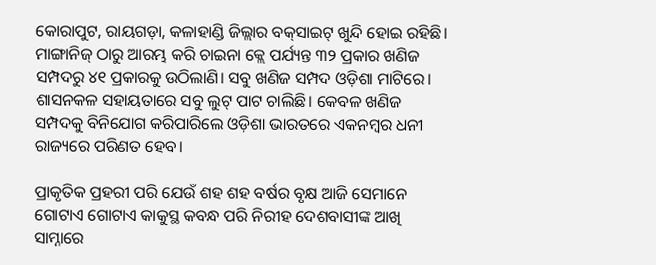କୋରାପୁଟ, ରାୟଗଡ଼ା, କଳାହାଣ୍ଡି ଜିଲ୍ଲାର ବକ୍‌ସାଇଟ୍ ଖୁନ୍ଦି ହୋଇ ରହିଛି। ମାଙ୍ଗାନିଜ୍ ଠାରୁ ଆରମ୍ଭ କରି ଚାଇନା କ୍ଲେ ପର୍ଯ୍ୟନ୍ତ ୩୨ ପ୍ରକାର ଖଣିଜ ସମ୍ପଦରୁ ୪୧ ପ୍ରକାରକୁ ଉଠିଲାଣି। ସବୁ ଖଣିଜ ସମ୍ପଦ ଓଡ଼ିଶା ମାଟିରେ। ଶାସନକଳ ସହାୟତାରେ ସବୁ ଲୁଟ୍ ପାଟ ଚାଲିଛି। କେବଳ ଖଣିଜ ସମ୍ପଦକୁ ବିନିଯୋଗ କରିପାରିଲେ ଓଡ଼ିଶା ଭାରତରେ ଏକନମ୍ବର ଧନୀ ରାଜ୍ୟରେ ପରିଣତ ହେବ।

ପ୍ରାକୃତିକ ପ୍ରହରୀ ପରି ଯେଉଁ ଶହ ଶହ ବର୍ଷର ବୃକ୍ଷ ଆଜି ସେମାନେ ଗୋଟାଏ ଗୋଟାଏ କାକୁସ୍ଥ କବନ୍ଧ ପରି ନିରୀହ ଦେଶବାସୀଙ୍କ ଆଖି ସାମ୍ନାରେ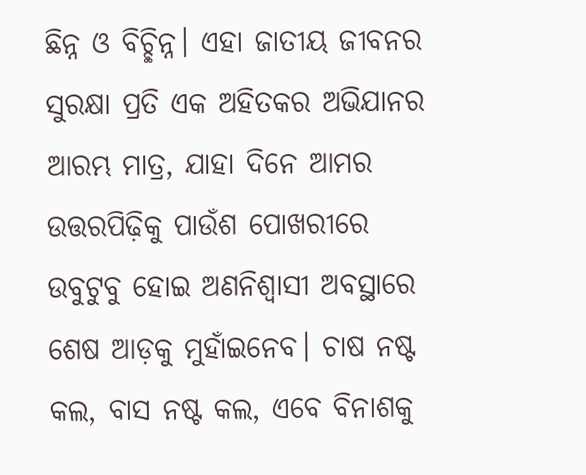ଛିନ୍ନ ଓ ବିଚ୍ଛିନ୍ନ। ଏହା ଜାତୀୟ ଜୀବନର ସୁରକ୍ଷା ପ୍ରତି ଏକ ଅହିତକର ଅଭିଯାନର ଆରମ୍ଭ ମାତ୍ର, ଯାହା ଦିନେ ଆମର ଉତ୍ତରପିଢ଼ିକୁ ପାଉଁଶ ପୋଖରୀରେ ଉବୁଟୁବୁ ହୋଇ ଅଣନିଶ୍ୱାସୀ ଅବସ୍ଥାରେ ଶେଷ ଆଡ଼କୁ ମୁହାଁଇନେବ। ଚାଷ ନଷ୍ଟ କଲ, ବାସ ନଷ୍ଟ କଲ, ଏବେ ବିନାଶକୁ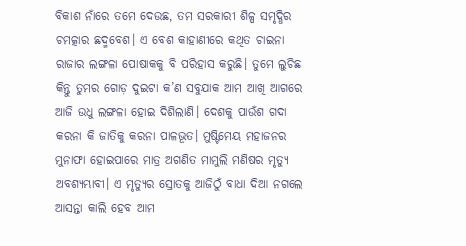ବିକାଶ ନାଁରେ ତମେ ଦେଉଛ, ତମ ସରକାରୀ ଶିଳ୍ପ ସମୃଦ୍ଧିର ଚମତ୍କାର ଛଦ୍ମବେଶ। ଏ ବେଶ କାହାଣୀରେ କଥିତ ଚାଇନା ରାଜାର ଲଙ୍ଗଳା ପୋଷାକକୁ ବି ପରିହାସ କରୁଛି। ତୁମେ ଲୁଚିଛ କିନ୍ତୁ ତୁମର ଗୋଡ଼ ଦୁଇଟା କ’ଣ ସବୁଯାକ ଆମ ଆଖି ଆଗରେ ଆଜି ଉଧୁ ଲଙ୍ଗଳା ହୋଇ ଦିଶିଲାଣି। ଦେଶକୁ ପାଉଁଶ ଗଦା କରନା କି ଜାତିକୁ କରନା ପାଳଭୂତ। ମୁଷ୍ଟିମେୟ ମହାଜନର ମୁନାଫା ହୋଇପାରେ ମାତ୍ର ଅଗଣିତ ମାମୁଲି ମଣିଷର ମୃତ୍ୟୁ ଅବଶ୍ୟମ୍ଭାବୀ। ଏ ମୃତ୍ୟୁର ସ୍ରୋତକୁ ଆଜିଠୁଁ ବାଧା ଦିଆ ନଗଲେ ଆସନ୍ତା କାଲି ହେବ ଆମ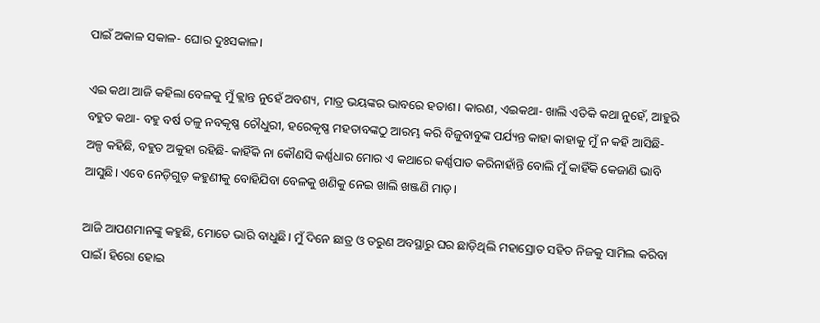ପାଇଁ ଅକାଳ ସକାଳ- ଘୋର ଦୁଃସକାଳ।

ଏଇ କଥା ଆଜି କହିଲା ବେଳକୁ ମୁଁ କ୍ଲାନ୍ତ ନୁହେଁ ଅବଶ୍ୟ, ମାତ୍ର ଭୟଙ୍କର ଭାବରେ ହତାଶ। କାରଣ, ଏଇକଥା- ଖାଲି ଏତିକି କଥା ନୁହେଁ, ଆହୁରି ବହୁତ କଥା- ବହୁ ବର୍ଷ ତଳୁ ନବକୃଷ୍ଣ ଚୌଧୁରୀ, ହରେକୃଷ୍ଣ ମହତାବଙ୍କଠୁ ଆରମ୍ଭ କରି ବିଜୁବାବୁଙ୍କ ପର୍ଯ୍ୟନ୍ତ କାହା କାହାକୁ ମୁଁ ନ କହି ଆସିଛି- ଅଳ୍ପ କହିଛି, ବହୁତ ଅକୁହା ରହିଛି- କାହିଁକି ନା କୌଣସି କର୍ଣ୍ଣଧାର ମୋର ଏ କଥାରେ କର୍ଣ୍ଣପାତ କରିନାହାଁନ୍ତି ବୋଲି ମୁଁ କାହିଁକି କେଜାଣି ଭାବି ଆସୁଛି। ଏବେ ନେଡ଼ିଗୁଡ଼ କହୁଣୀକୁ ବୋହିଯିବା ବେଳକୁ ଖଣିକୁ ନେଇ ଖାଲି ଖଞ୍ଜଣି ମାଡ଼।

ଆଜି ଆପଣମାନଙ୍କୁ କହୁଛି, ମୋତେ ଭାରି ବାଧୁଛି। ମୁଁ ଦିନେ ଛାତ୍ର ଓ ତରୁଣ ଅବସ୍ଥାରୁ ଘର ଛାଡ଼ିଥିଲି ମହାସ୍ରୋତ ସହିତ ନିଜକୁ ସାମିଲ କରିବା ପାଇଁ। ହିରୋ ହୋଇ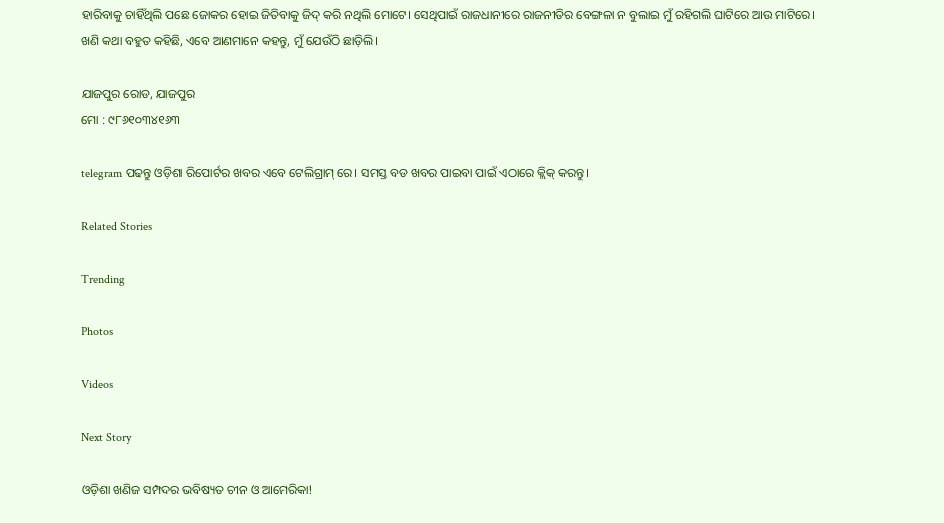ହାରିବାକୁ ଚାହିଁଥିଲି ପଛେ ଜୋକର ହୋଇ ଜିତିବାକୁ ଜିଦ୍ କରି ନଥିଲି ମୋଟେ। ସେଥିପାଇଁ ରାଜଧାନୀରେ ରାଜନୀତିର ବେଙ୍ଗଳା ନ ବୁଲାଇ ମୁଁ ରହିଗଲି ଘାଟିରେ ଆଉ ମାଟିରେ। ଖଣି କଥା ବହୁତ କହିଛି, ଏବେ ଆଣମାନେ କହନ୍ତୁ, ମୁଁ ଯେଉଁଠି ଛାଡ଼ିଲି।

ଯାଜପୁର ରୋଡ, ଯାଜପୁର
ମୋ : ୯୮୬୧୦୩୪୧୬୩

telegram ପଢନ୍ତୁ ଓଡ଼ିଶା ରିପୋର୍ଟର ଖବର ଏବେ ଟେଲିଗ୍ରାମ୍ ରେ। ସମସ୍ତ ବଡ ଖବର ପାଇବା ପାଇଁ ଏଠାରେ କ୍ଲିକ୍ କରନ୍ତୁ।

Related Stories

Trending

Photos

Videos

Next Story

ଓଡ଼ିଶା ଖଣିଜ ସମ୍ପଦର ଭବିଷ୍ୟତ ଚୀନ ଓ ଆମେରିକା!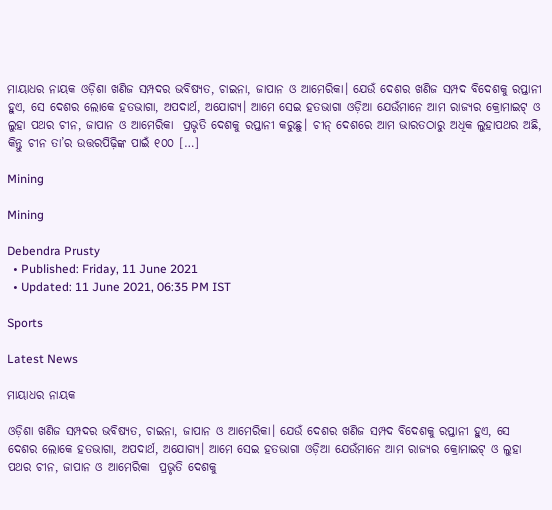ମାୟାଧର ନାୟକ ଓଡ଼ିଶା ଖଣିଜ ସମ୍ପଦର ଭବିଷ୍ୟତ, ଚାଇନା, ଜାପାନ ଓ ଆମେରିକା। ଯେଉଁ ଦେଶର ଖଣିଜ ସମ୍ପଦ ବିଦେଶକୁ ରପ୍ତାନୀ ହୁଏ, ସେ ଦେଶର ଲୋକେ ହତଭାଗା, ଅପଦାର୍ଥ, ଅଯୋଗ୍ୟ। ଆମେ ସେଇ ହତଭାଗା ଓଡ଼ିଆ ଯେଉଁମାନେ ଆମ ରାଜ୍ୟର କ୍ରୋମାଇଟ୍‌ ଓ ଲୁହା ପଥର ଚୀନ, ଜାପାନ ଓ ଆମେରିକା  ପ୍ରଭୃତି ଦେଶକୁ ରପ୍ତାନୀ କରୁଛୁ। ଚୀନ୍ ଦେଶରେ ଆମ ଭାରତଠାରୁ ଅଧିକ ଲୁହାପଥର ଅଛି, କିନ୍ତୁ ଚୀନ ତା’ର ଉତ୍ତରପିଢ଼ିଙ୍କ ପାଇଁ ୧୦୦ […]

Mining

Mining

Debendra Prusty
  • Published: Friday, 11 June 2021
  • Updated: 11 June 2021, 06:35 PM IST

Sports

Latest News

ମାୟାଧର ନାୟକ

ଓଡ଼ିଶା ଖଣିଜ ସମ୍ପଦର ଭବିଷ୍ୟତ, ଚାଇନା, ଜାପାନ ଓ ଆମେରିକା। ଯେଉଁ ଦେଶର ଖଣିଜ ସମ୍ପଦ ବିଦେଶକୁ ରପ୍ତାନୀ ହୁଏ, ସେ ଦେଶର ଲୋକେ ହତଭାଗା, ଅପଦାର୍ଥ, ଅଯୋଗ୍ୟ। ଆମେ ସେଇ ହତଭାଗା ଓଡ଼ିଆ ଯେଉଁମାନେ ଆମ ରାଜ୍ୟର କ୍ରୋମାଇଟ୍‌ ଓ ଲୁହା ପଥର ଚୀନ, ଜାପାନ ଓ ଆମେରିକା  ପ୍ରଭୃତି ଦେଶକୁ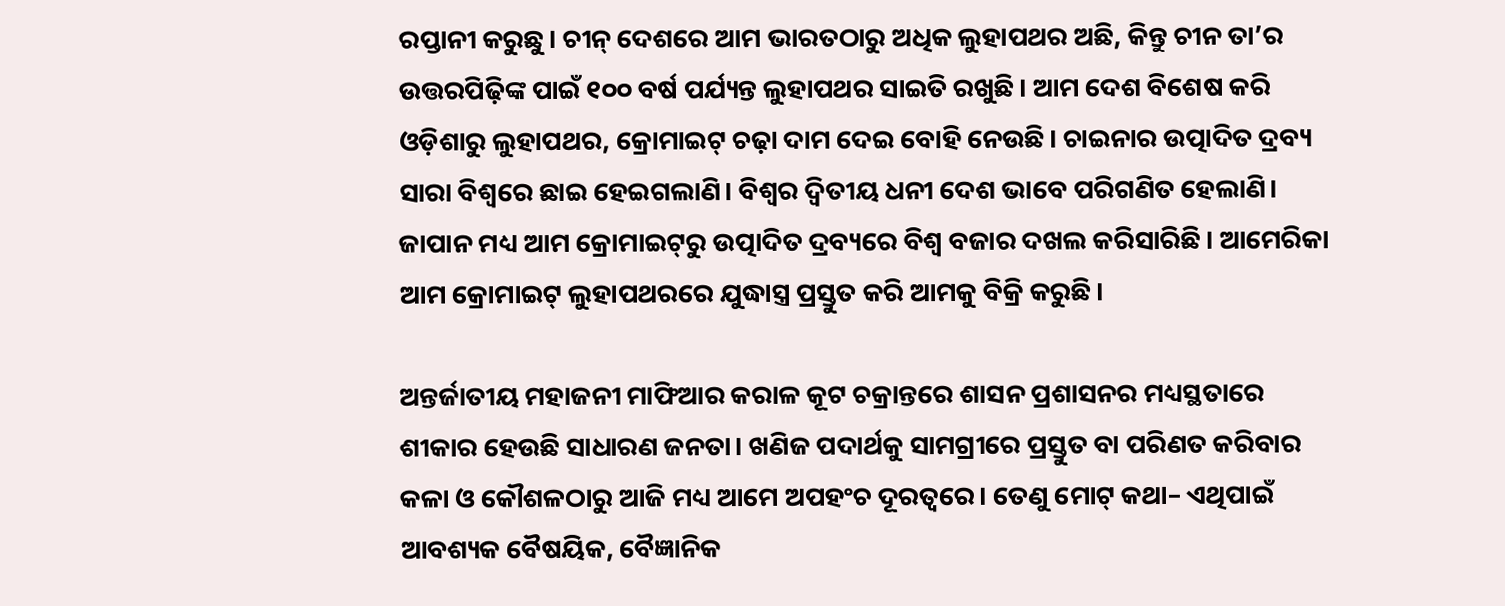ରପ୍ତାନୀ କରୁଛୁ। ଚୀନ୍ ଦେଶରେ ଆମ ଭାରତଠାରୁ ଅଧିକ ଲୁହାପଥର ଅଛି, କିନ୍ତୁ ଚୀନ ତା’ର ଉତ୍ତରପିଢ଼ିଙ୍କ ପାଇଁ ୧୦୦ ବର୍ଷ ପର୍ଯ୍ୟନ୍ତ ଲୁହାପଥର ସାଇତି ରଖୁଛି। ଆମ ଦେଶ ବିଶେଷ କରି ଓଡ଼ିଶାରୁ ଲୁହାପଥର, କ୍ରୋମାଇଟ୍ ଚଢ଼ା ଦାମ ଦେଇ ବୋହି ନେଉଛି। ଚାଇନାର ଉତ୍ପାଦିତ ଦ୍ରବ୍ୟ ସାରା ବିଶ୍ୱରେ ଛାଇ ହେଇଗଲାଣି। ବିଶ୍ୱର ଦ୍ୱିତୀୟ ଧନୀ ଦେଶ ଭାବେ ପରିଗଣିତ ହେଲାଣି। ଜାପାନ ମଧ୍ୟ ଆମ କ୍ରୋମାଇଟ୍‌ରୁ ଉତ୍ପାଦିତ ଦ୍ରବ୍ୟରେ ବିଶ୍ୱ ବଜାର ଦଖଲ କରିସାରିଛି। ଆମେରିକା ଆମ କ୍ରୋମାଇଟ୍ ଲୁହାପଥରରେ ଯୁଦ୍ଧାସ୍ତ୍ର ପ୍ରସ୍ତୁତ କରି ଆମକୁ ବିକ୍ରି କରୁଛି।

ଅନ୍ତର୍ଜାତୀୟ ମହାଜନୀ ମାଫିଆର କରାଳ କୂଟ ଚକ୍ରାନ୍ତରେ ଶାସନ ପ୍ରଶାସନର ମଧ୍ୟସ୍ଥତାରେ ଶୀକାର ହେଉଛି ସାଧାରଣ ଜନତା। ଖଣିଜ ପଦାର୍ଥକୁ ସାମଗ୍ରୀରେ ପ୍ରସ୍ତୁତ ବା ପରିଣତ କରିବାର କଳା ଓ କୌଶଳଠାରୁ ଆଜି ମଧ୍ୟ ଆମେ ଅପହଂଚ ଦୂରତ୍ୱରେ। ତେଣୁ ମୋଟ୍ କଥା– ଏଥିପାଇଁ ଆବଶ୍ୟକ ବୈଷୟିକ, ବୈଜ୍ଞାନିକ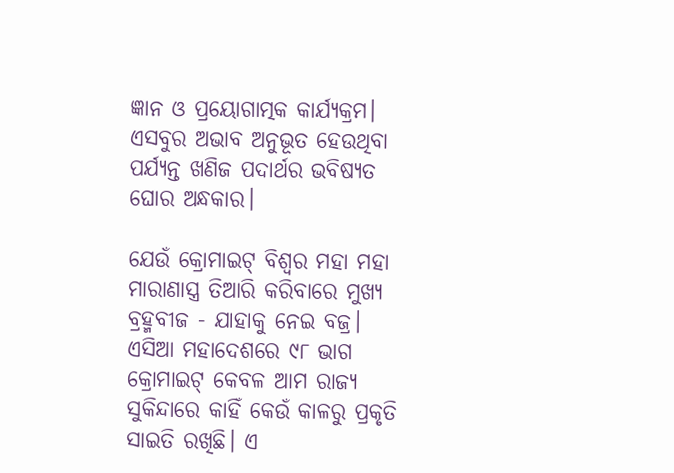ଜ୍ଞାନ ଓ ପ୍ରୟୋଗାତ୍ମକ କାର୍ଯ୍ୟକ୍ରମ। ଏସବୁର ଅଭାବ ଅନୁଭୂତ ହେଉଥିବା ପର୍ଯ୍ୟନ୍ତ ଖଣିଜ ପଦାର୍ଥର ଭବିଷ୍ୟତ ଘୋର ଅନ୍ଧକାର।

ଯେଉଁ କ୍ରୋମାଇଟ୍ ବିଶ୍ୱର ମହା ମହା ମାରାଣାସ୍ତ୍ର ତିଆରି କରିବାରେ ମୁଖ୍ୟ ବ୍ରହ୍ମବୀଜ - ଯାହାକୁ ନେଇ ବଜ୍ର। ଏସିଆ ମହାଦେଶରେ ୯୮ ଭାଗ କ୍ରୋମାଇଟ୍ କେବଳ ଆମ ରାଜ୍ୟ ସୁକିନ୍ଦାରେ କାହିଁ କେଉଁ କାଳରୁ ପ୍ରକୃତି ସାଇତି ରଖିଛି। ଏ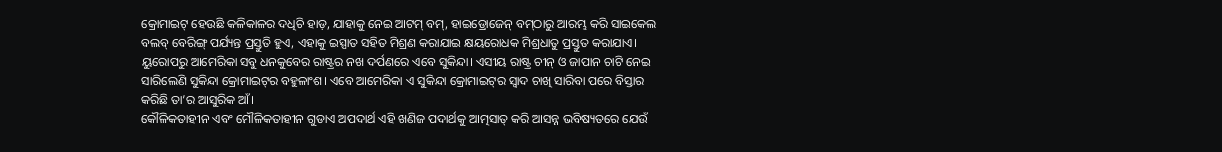କ୍ରୋମାଇଟ୍ ହେଉଛି କଳିକାଳର ଦଧିଚି ହାଡ଼, ଯାହାକୁ ନେଇ ଆଟମ୍ ବମ୍‌, ହାଇଡ୍ରୋଜେନ୍ ବମ୍‌ଠାରୁ ଆରମ୍ଭ କରି ସାଇକେଲ ବଲବ୍ ବେରିଙ୍ଗ୍ ପର୍ଯ୍ୟନ୍ତ ପ୍ରସ୍ତୁତି ହୁଏ, ଏହାକୁ ଇସ୍ପାତ ସହିତ ମିଶ୍ରଣ କରାଯାଇ କ୍ଷୟରୋଧକ ମିଶ୍ରଧାତୁ ପ୍ରସ୍ତୁତ କରାଯାଏ। ୟୁରୋପରୁ ଆମେରିକା ସବୁ ଧନକୁବେର ରାଷ୍ଟ୍ରର ନଖ ଦର୍ପଣରେ ଏବେ ସୁକିନ୍ଦା। ଏସୀୟ ରାଷ୍ଟ୍ର ଚୀନ୍ ଓ ଜାପାନ ଚାଟି ନେଇ ସାରିଲେଣି ସୁକିନ୍ଦା କ୍ରୋମାଇଟ୍‌ର ବହୁଳାଂଶ। ଏବେ ଆମେରିକା ଏ ସୁକିନ୍ଦା କ୍ରୋମାଇଟ୍‌ର ସ୍ୱାଦ ଚାଖି ସାରିବା ପରେ ବିସ୍ତାର କରିଛି ତା’ର ଆସୁରିକ ଆଁ।
କୌଳିକତାହୀନ ଏବଂ ମୌଳିକତାହୀନ ଗୁଡାଏ ଅପଦାର୍ଥ ଏହି ଖଣିଜ ପଦାର୍ଥକୁ ଆତ୍ମସାତ୍ କରି ଆସନ୍ନ ଭବିଷ୍ୟତରେ ଯେଉଁ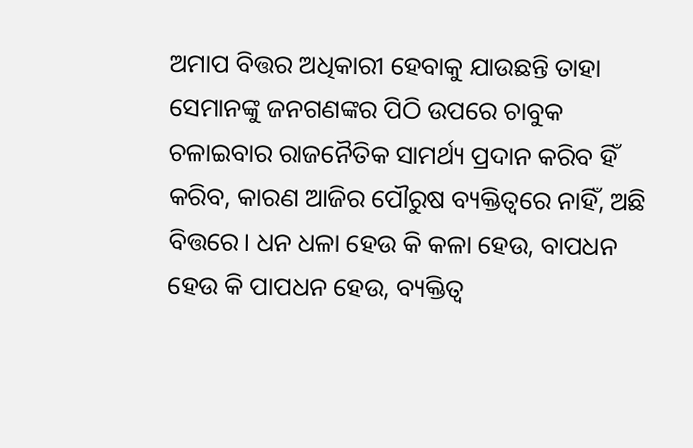ଅମାପ ବିତ୍ତର ଅଧିକାରୀ ହେବାକୁ ଯାଉଛନ୍ତି ତାହା ସେମାନଙ୍କୁ ଜନଗଣଙ୍କର ପିଠି ଉପରେ ଚାବୁକ ଚଳାଇବାର ରାଜନୈତିକ ସାମର୍ଥ୍ୟ ପ୍ରଦାନ କରିବ ହିଁ କରିବ, କାରଣ ଆଜିର ପୌରୁଷ ବ୍ୟକ୍ତିତ୍ୱରେ ନାହିଁ, ଅଛି ବିତ୍ତରେ। ଧନ ଧଳା ହେଉ କି କଳା ହେଉ, ବାପଧନ ହେଉ କି ପାପଧନ ହେଉ, ବ୍ୟକ୍ତିତ୍ୱ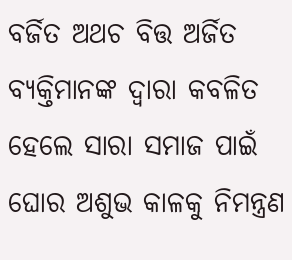ବର୍ଜିତ ଅଥଚ ବିତ୍ତ ଅର୍ଜିତ ବ୍ୟକ୍ତିମାନଙ୍କ ଦ୍ୱାରା କବଳିତ ହେଲେ ସାରା ସମାଜ ପାଇଁ ଘୋର ଅଶୁଭ କାଳକୁ ନିମନ୍ତ୍ରଣ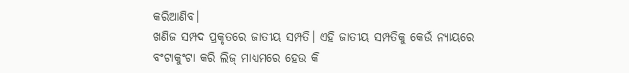କରିଆଣିବ।
ଖଣିଜ ସମ୍ପଦ ପ୍ରକୃତରେ ଜାତୀୟ ସମ୍ପତି। ଏହି ଜାତୀୟ ସମ୍ପତିକୁ କେଉଁ ନ୍ୟାୟରେ ବଂଟାକୁଂଟା କରି ଲିଜ୍ ମାଧ୍ୟମରେ ହେଉ କି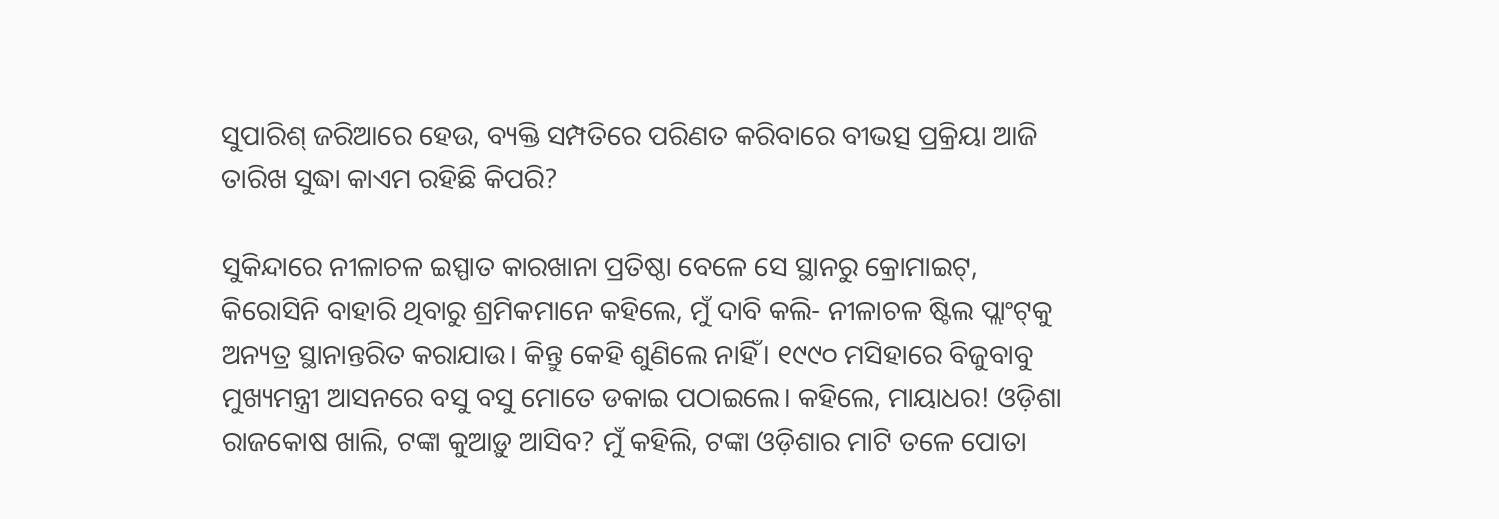ସୁପାରିଶ୍ ଜରିଆରେ ହେଉ, ବ୍ୟକ୍ତି ସମ୍ପତିରେ ପରିଣତ କରିବାରେ ବୀଭତ୍ସ ପ୍ରକ୍ରିୟା ଆଜି ତାରିଖ ସୁଦ୍ଧା କାଏମ ରହିଛି କିପରି?

ସୁକିନ୍ଦାରେ ନୀଳାଚଳ ଇସ୍ପାତ କାରଖାନା ପ୍ରତିଷ୍ଠା ବେଳେ ସେ ସ୍ଥାନରୁ କ୍ରୋମାଇଟ୍‌, କିରୋସିନି ବାହାରି ଥିବାରୁ ଶ୍ରମିକମାନେ କହିଲେ, ମୁଁ ଦାବି କଲି- ନୀଳାଚଳ ଷ୍ଟିଲ ପ୍ଲାଂଟ୍‌କୁ ଅନ୍ୟତ୍ର ସ୍ଥାନାନ୍ତରିତ କରାଯାଉ। କିନ୍ତୁ କେହି ଶୁଣିଲେ ନାହିଁ। ୧୯୯୦ ମସିହାରେ ବିଜୁବାବୁ ମୁଖ୍ୟମନ୍ତ୍ରୀ ଆସନରେ ବସୁ ବସୁ ମୋତେ ଡକାଇ ପଠାଇଲେ। କହିଲେ, ମାୟାଧର! ଓଡ଼ିଶା ରାଜକୋଷ ଖାଲି, ଟଙ୍କା କୁଆଡ଼ୁ ଆସିବ? ମୁଁ କହିଲି, ଟଙ୍କା ଓଡ଼ିଶାର ମାଟି ତଳେ ପୋତା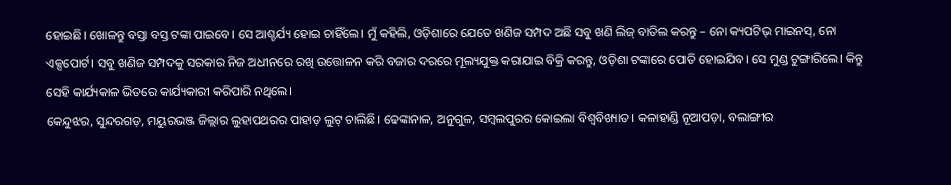ହୋଇଛି। ଖୋଳନ୍ତୁ ବସ୍ତା ବସ୍ତ ଟଙ୍କା ପାଇବେ। ସେ ଆଶ୍ଚର୍ଯ୍ୟ ହୋଇ ଚାହିଁଲେ। ମୁଁ କହିଲି, ଓଡ଼ିଶାରେ ଯେତେ ଖଣିଜ ସମ୍ପଦ ଅଛି ସବୁ ଖଣି ଲିଜ୍ ବାତିଲ କରନ୍ତୁ – ନୋ କ୍ୟପଟିଭ୍ ମାଇନସ୍‌, ନୋ ଏକ୍ସପୋର୍ଟ। ସବୁ ଖଣିଜ ସମ୍ପଦକୁ ସରକାର ନିଜ ଅଧୀନରେ ରଖି ଉତ୍ତୋଳନ କରି ବଜାର ଦରରେ ମୂଲ୍ୟଯୁକ୍ତ କରାଯାଇ ବିକ୍ରି କରନ୍ତୁ, ଓଡ଼ିଶା ଟଙ୍କାରେ ପୋତି ହୋଇଯିବ। ସେ ମୁଣ୍ଡ ଟୁଙ୍ଗାରିଲେ। କିନ୍ତୁ ସେହି କାର୍ଯ୍ୟକାଳ ଭିତରେ କାର୍ଯ୍ୟକାରୀ କରିପାରି ନଥିଲେ।
କେନ୍ଦୁଝର, ସୁନ୍ଦରଗଡ଼, ମୟୁରଭଞ୍ଜ ଜିଲ୍ଲାର ଲୁହାପଥରର ପାହାଡ଼ ଲୁଟ୍ ଚାଲିଛି। ଢେଙ୍କାନାଳ, ଅନୁଗୁଳ, ସମ୍ବଲପୁରର କୋଇଲା ବିଶ୍ୱବିଖ୍ୟାତ। କଳାହାଣ୍ଡି ନୂଆପଡ଼ା, ବଲାଙ୍ଗୀର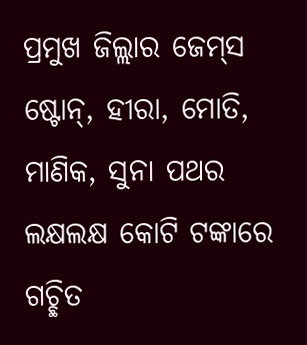ପ୍ରମୁଖ ଜିଲ୍ଲାର ଜେମ୍‌ସ ଷ୍ଟୋନ୍‌, ହୀରା, ମୋତି, ମାଣିକ, ସୁନା ପଥର ଲକ୍ଷଲକ୍ଷ କୋଟି ଟଙ୍କାରେ ଗଚ୍ଛିତ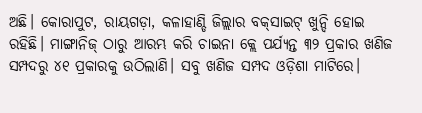ଅଛି। କୋରାପୁଟ, ରାୟଗଡ଼ା, କଳାହାଣ୍ଡି ଜିଲ୍ଲାର ବକ୍‌ସାଇଟ୍ ଖୁନ୍ଦି ହୋଇ ରହିଛି। ମାଙ୍ଗାନିଜ୍ ଠାରୁ ଆରମ୍ଭ କରି ଚାଇନା କ୍ଲେ ପର୍ଯ୍ୟନ୍ତ ୩୨ ପ୍ରକାର ଖଣିଜ ସମ୍ପଦରୁ ୪୧ ପ୍ରକାରକୁ ଉଠିଲାଣି। ସବୁ ଖଣିଜ ସମ୍ପଦ ଓଡ଼ିଶା ମାଟିରେ।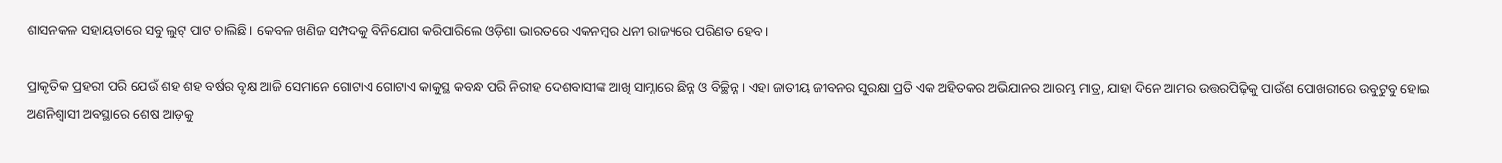ଶାସନକଳ ସହାୟତାରେ ସବୁ ଲୁଟ୍ ପାଟ ଚାଲିଛି। କେବଳ ଖଣିଜ ସମ୍ପଦକୁ ବିନିଯୋଗ କରିପାରିଲେ ଓଡ଼ିଶା ଭାରତରେ ଏକନମ୍ବର ଧନୀ ରାଜ୍ୟରେ ପରିଣତ ହେବ।

ପ୍ରାକୃତିକ ପ୍ରହରୀ ପରି ଯେଉଁ ଶହ ଶହ ବର୍ଷର ବୃକ୍ଷ ଆଜି ସେମାନେ ଗୋଟାଏ ଗୋଟାଏ କାକୁସ୍ଥ କବନ୍ଧ ପରି ନିରୀହ ଦେଶବାସୀଙ୍କ ଆଖି ସାମ୍ନାରେ ଛିନ୍ନ ଓ ବିଚ୍ଛିନ୍ନ। ଏହା ଜାତୀୟ ଜୀବନର ସୁରକ୍ଷା ପ୍ରତି ଏକ ଅହିତକର ଅଭିଯାନର ଆରମ୍ଭ ମାତ୍ର, ଯାହା ଦିନେ ଆମର ଉତ୍ତରପିଢ଼ିକୁ ପାଉଁଶ ପୋଖରୀରେ ଉବୁଟୁବୁ ହୋଇ ଅଣନିଶ୍ୱାସୀ ଅବସ୍ଥାରେ ଶେଷ ଆଡ଼କୁ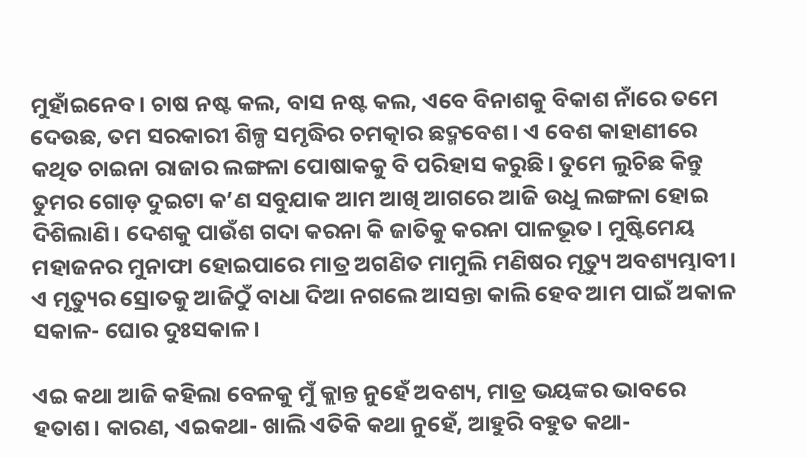ମୁହାଁଇନେବ। ଚାଷ ନଷ୍ଟ କଲ, ବାସ ନଷ୍ଟ କଲ, ଏବେ ବିନାଶକୁ ବିକାଶ ନାଁରେ ତମେ ଦେଉଛ, ତମ ସରକାରୀ ଶିଳ୍ପ ସମୃଦ୍ଧିର ଚମତ୍କାର ଛଦ୍ମବେଶ। ଏ ବେଶ କାହାଣୀରେ କଥିତ ଚାଇନା ରାଜାର ଲଙ୍ଗଳା ପୋଷାକକୁ ବି ପରିହାସ କରୁଛି। ତୁମେ ଲୁଚିଛ କିନ୍ତୁ ତୁମର ଗୋଡ଼ ଦୁଇଟା କ’ଣ ସବୁଯାକ ଆମ ଆଖି ଆଗରେ ଆଜି ଉଧୁ ଲଙ୍ଗଳା ହୋଇ ଦିଶିଲାଣି। ଦେଶକୁ ପାଉଁଶ ଗଦା କରନା କି ଜାତିକୁ କରନା ପାଳଭୂତ। ମୁଷ୍ଟିମେୟ ମହାଜନର ମୁନାଫା ହୋଇପାରେ ମାତ୍ର ଅଗଣିତ ମାମୁଲି ମଣିଷର ମୃତ୍ୟୁ ଅବଶ୍ୟମ୍ଭାବୀ। ଏ ମୃତ୍ୟୁର ସ୍ରୋତକୁ ଆଜିଠୁଁ ବାଧା ଦିଆ ନଗଲେ ଆସନ୍ତା କାଲି ହେବ ଆମ ପାଇଁ ଅକାଳ ସକାଳ- ଘୋର ଦୁଃସକାଳ।

ଏଇ କଥା ଆଜି କହିଲା ବେଳକୁ ମୁଁ କ୍ଲାନ୍ତ ନୁହେଁ ଅବଶ୍ୟ, ମାତ୍ର ଭୟଙ୍କର ଭାବରେ ହତାଶ। କାରଣ, ଏଇକଥା- ଖାଲି ଏତିକି କଥା ନୁହେଁ, ଆହୁରି ବହୁତ କଥା-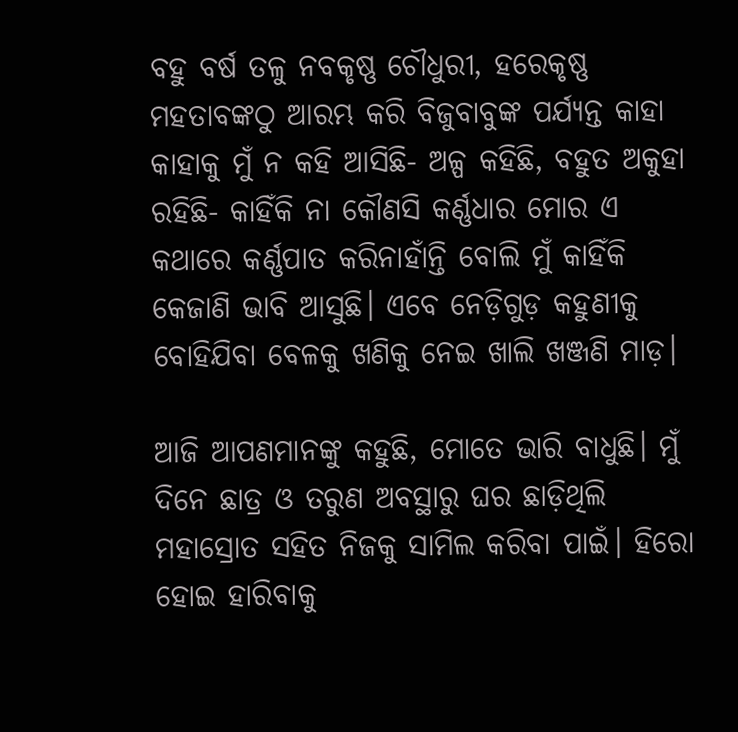ବହୁ ବର୍ଷ ତଳୁ ନବକୃଷ୍ଣ ଚୌଧୁରୀ, ହରେକୃଷ୍ଣ ମହତାବଙ୍କଠୁ ଆରମ୍ଭ କରି ବିଜୁବାବୁଙ୍କ ପର୍ଯ୍ୟନ୍ତ କାହା କାହାକୁ ମୁଁ ନ କହି ଆସିଛି- ଅଳ୍ପ କହିଛି, ବହୁତ ଅକୁହା ରହିଛି- କାହିଁକି ନା କୌଣସି କର୍ଣ୍ଣଧାର ମୋର ଏ କଥାରେ କର୍ଣ୍ଣପାତ କରିନାହାଁନ୍ତି ବୋଲି ମୁଁ କାହିଁକି କେଜାଣି ଭାବି ଆସୁଛି। ଏବେ ନେଡ଼ିଗୁଡ଼ କହୁଣୀକୁ ବୋହିଯିବା ବେଳକୁ ଖଣିକୁ ନେଇ ଖାଲି ଖଞ୍ଜଣି ମାଡ଼।

ଆଜି ଆପଣମାନଙ୍କୁ କହୁଛି, ମୋତେ ଭାରି ବାଧୁଛି। ମୁଁ ଦିନେ ଛାତ୍ର ଓ ତରୁଣ ଅବସ୍ଥାରୁ ଘର ଛାଡ଼ିଥିଲି ମହାସ୍ରୋତ ସହିତ ନିଜକୁ ସାମିଲ କରିବା ପାଇଁ। ହିରୋ ହୋଇ ହାରିବାକୁ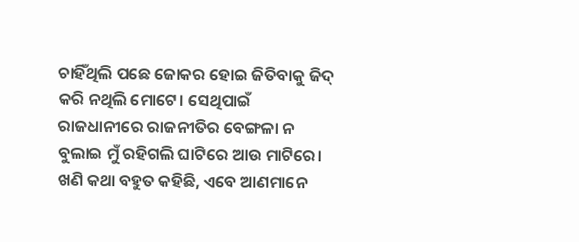ଚାହିଁଥିଲି ପଛେ ଜୋକର ହୋଇ ଜିତିବାକୁ ଜିଦ୍ କରି ନଥିଲି ମୋଟେ। ସେଥିପାଇଁ ରାଜଧାନୀରେ ରାଜନୀତିର ବେଙ୍ଗଳା ନ ବୁଲାଇ ମୁଁ ରହିଗଲି ଘାଟିରେ ଆଉ ମାଟିରେ। ଖଣି କଥା ବହୁତ କହିଛି, ଏବେ ଆଣମାନେ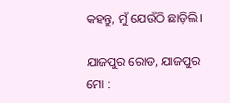କହନ୍ତୁ, ମୁଁ ଯେଉଁଠି ଛାଡ଼ିଲି।

ଯାଜପୁର ରୋଡ, ଯାଜପୁର
ମୋ :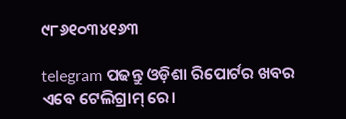୯୮୬୧୦୩୪୧୬୩

telegram ପଢନ୍ତୁ ଓଡ଼ିଶା ରିପୋର୍ଟର ଖବର ଏବେ ଟେଲିଗ୍ରାମ୍ ରେ।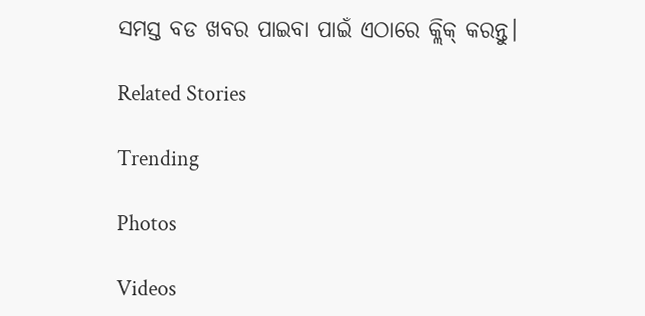ସମସ୍ତ ବଡ ଖବର ପାଇବା ପାଇଁ ଏଠାରେ କ୍ଲିକ୍ କରନ୍ତୁ।

Related Stories

Trending

Photos

Videos